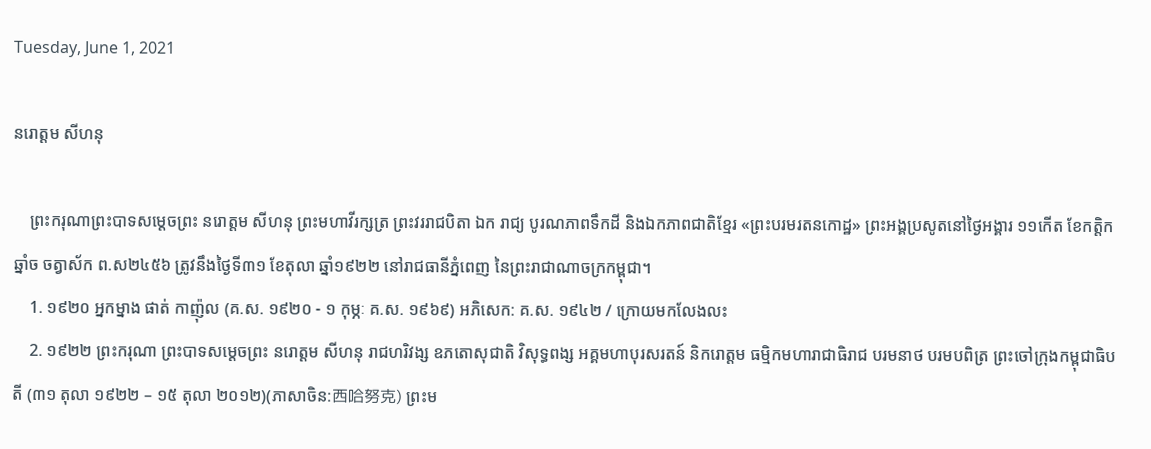Tuesday, June 1, 2021

នរោត្ដម សីហនុ

    ព្រះករុណាព្រះបាទសម្តេចព្រះ នរោត្តម សីហនុ ព្រះមហាវីរក្សត្រ ព្រះវររាជបិតា ឯក រាជ្យ បូរណភាពទឹកដី និងឯកភាពជាតិខ្មែរ «ព្រះបរមរតនកោដ្ឋ» ព្រះអង្គប្រសូតនៅថ្ងៃអង្គារ ១១កើត ខែកត្តិក ឆ្នាំច ចត្វាស័ក ព.ស២៤៥៦ ត្រូវនឹងថ្ងៃទី៣១ ខែតុលា ឆ្នាំ១៩២២ នៅរាជធានីភ្នំពេញ នៃព្រះរាជាណាចក្រកម្ពុជា។
    1. ១៩២០ អ្នកម្នាង ផាត់ កាញ៉ុល (គ.ស. ១៩២០ - ១ កុម្ភៈ គ.ស. ១៩៦៩) អភិសេក: គ.ស. ១៩៤២ / ក្រោយមកលែងលះ
    2. ១៩២២ ព្រះករុណា ព្រះបាទសម្ដេចព្រះ នរោត្ដម សីហនុ រាជហរិវង្ស ឧភតោសុជាតិ វិសុទ្ធពង្ស អគ្គមហាបុរសរតន៍ និករោត្ដម ធម្មិកមហារាជាធិរាជ បរមនាថ បរមបពិត្រ ព្រះចៅក្រុងកម្ពុជាធិបតី (៣១ តុលា ១៩២២ – ១៥ តុលា ២០១២)(ភាសាចិន:西哈努克) ព្រះម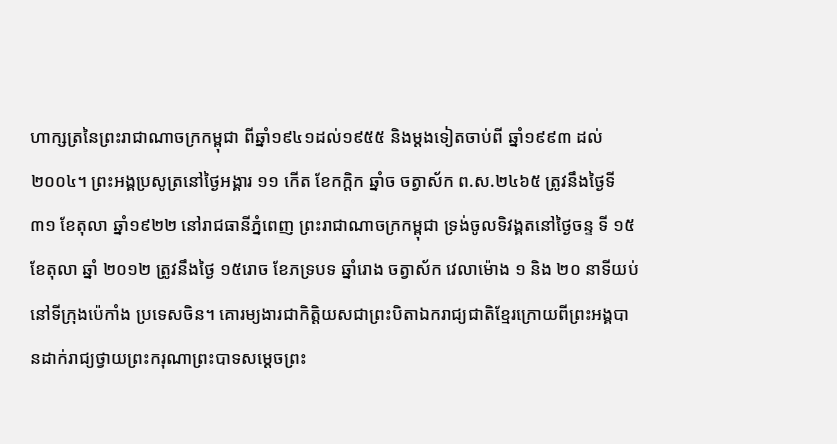ហាក្សត្រនៃព្រះរាជាណាចក្រកម្ពុជា ពីឆ្នាំ១៩៤១ដល់១៩៥៥ និងម្ដងទៀតចាប់ពី ឆ្នាំ១៩៩៣ ដល់ ២០០៤។ ព្រះអង្គប្រសូត្រនៅថ្ងៃអង្គារ ១១ កើត ខែកក្ដិក ឆ្នាំច ចត្វាស័ក ព.ស.២៤៦៥ ត្រូវនឹងថ្ងៃទី៣១ ខែតុលា ឆ្នាំ១៩២២ នៅរាជធានីភ្នំពេញ ព្រះរាជាណាចក្រកម្ពុជា ទ្រង់ចូលទិវង្គតនៅថ្ងៃចន្ទ ទី ១៥ ខែតុលា ឆ្នាំ ២០១២ ត្រូវនឹងថ្ងៃ ១៥រោច ខែភទ្របទ ឆ្នាំរោង ចត្វាស័ក វេលាម៉ោង ១ និង ២០ នាទីយប់ នៅទីក្រុងប៉េកាំង ប្រទេសចិន។ គោរម្យងារជាកិត្តិយសជាព្រះបិតាឯករាជ្យជាតិខ្មែរក្រោយពីព្រះអង្គបានដាក់រាជ្យថ្វាយព្រះករុណាព្រះបាទសម្ដេចព្រះ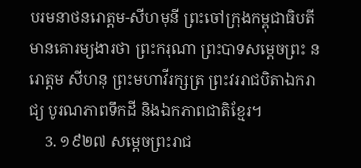បរមនាថនរោត្តម-សីហមុនី ព្រះចៅក្រុងកម្ពុជាធិបតី មានគោរម្យងារថា ព្រះករុណា ព្រះបាទសម្ដេចព្រះ នរោត្តម សីហនុ ព្រះមហាវីរក្សត្រ ព្រះវររាជបិតាឯករាជ្យ បូរណភាពទឹកដី និងឯកភាពជាតិខ្មែរ។
    3. ១៩២៧ សម្តេចព្រះរាជ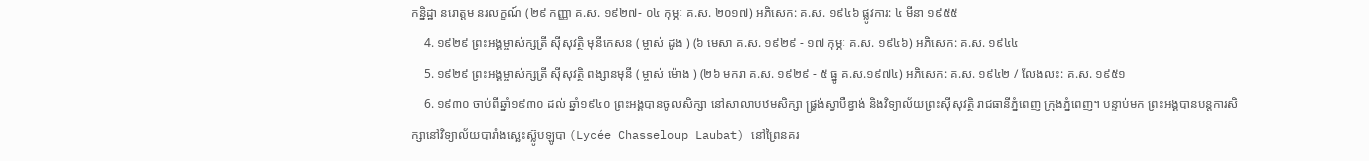កន្និដ្ឋា នរោត្តម នរលក្ខណ៍ (២៩ កញ្ញា គ.ស. ១៩២៧- ០៤ កុម្ភៈ គ.ស. ២០១៧) អភិសេក: គ.ស. ១៩៤៦ ផ្លូវការ: ៤ មីនា ១៩៥៥
    4. ១៩២៩ ព្រះអង្គម្ចាស់ក្សត្រី ស៊ីសុវត្ថិ មុនីកេសន ( ម្ចាស់ ដូង ) (៦ មេសា គ.ស. ១៩២៩ - ១៧ កុម្ភៈ គ.ស. ១៩៤៦) អភិសេក: គ.ស. ១៩៤៤
    5. ១៩២៩ ព្រះអង្គម្ចាស់ក្សត្រី ស៊ីសុវត្ថិ ពង្សានមុនី ( ម្ចាស់ ម៉ោង ) (២៦ មករា គ.ស. ១៩២៩ - ៥ ធ្នូ គ.ស.១៩៧៤) អភិសេក: គ.ស. ១៩៤២ / លែងលះ: គ.ស. ១៩៥១
    6. ១៩៣០ ចាប់ពីឆ្នាំ១៩៣០ ដល់ ឆ្នាំ១៩៤០ ព្រះអង្គបានចូលសិក្សា នៅសាលាបឋមសិក្សា ផ្ហ្រង់ស្វាបឺឌ្វាង់ និងវិទ្យាល័យព្រះស៊ីសុវត្ថិ រាជធានីភ្នំពេញ ក្រុងភ្នំពេញ។ បន្ទាប់មក ព្រះអង្គបានបន្តការសិក្សានៅវិទ្យាល័យបារាំងស្ឆេះស៊្លូបឡូបា (Lycée Chasseloup Laubat) នៅព្រៃនគរ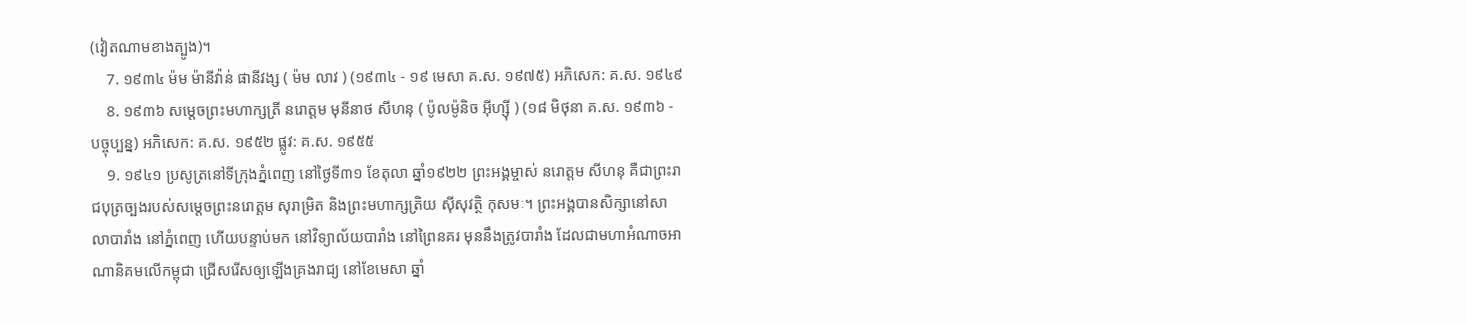(វៀតណាមខាងត្បូង)។
    7. ១៩៣៤ ម៉ម ម៉ានីវ៉ាន់ ផានីវង្ស ( ម៉ម លាវ ) (១៩៣៤ - ១៩ មេសា គ.ស. ១៩៧៥) អភិសេក: គ.ស. ១៩៤៩
    8. ១៩៣៦ សម្តេចព្រះមហាក្សត្រី នរោត្តម មុនីនាថ សីហនុ ( ប៉ូលម៉ូនិច អ៊ីហ្ស៊ី ) (១៨ មិថុនា គ.ស. ១៩៣៦ - បច្ចុប្បន្ន) អភិសេក: គ.ស. ១៩៥២ ផ្លូវ: គ.ស. ១៩៥៥
    9. ១៩៤១ ប្រសូត្រនៅទីក្រុងភ្នំពេញ នៅថ្ងៃទី៣១ ខែតុលា ឆ្នាំ១៩២២ ព្រះអង្គម្ចាស់ នរោត្តម សីហនុ គឺជាព្រះរាជបុត្រច្បងរបស់សម្តេចព្រះនរោត្តម សុរាម្រិត និងព្រះមហាក្សត្រិយ ស៊ីសុវត្ថិ កុសមៈ។ ព្រះអង្គបានសិក្សានៅសាលាបារាំង នៅភ្នំពេញ ហើយបន្ទាប់មក នៅវិទ្យាល័យបារាំង នៅព្រៃនគរ មុននឹងត្រូវបារាំង ដែលជាមហាអំណាចអាណានិគមលើកម្ពុជា ជ្រើសរើសឲ្យឡើងគ្រងរាជ្យ នៅខែមេសា ឆ្នាំ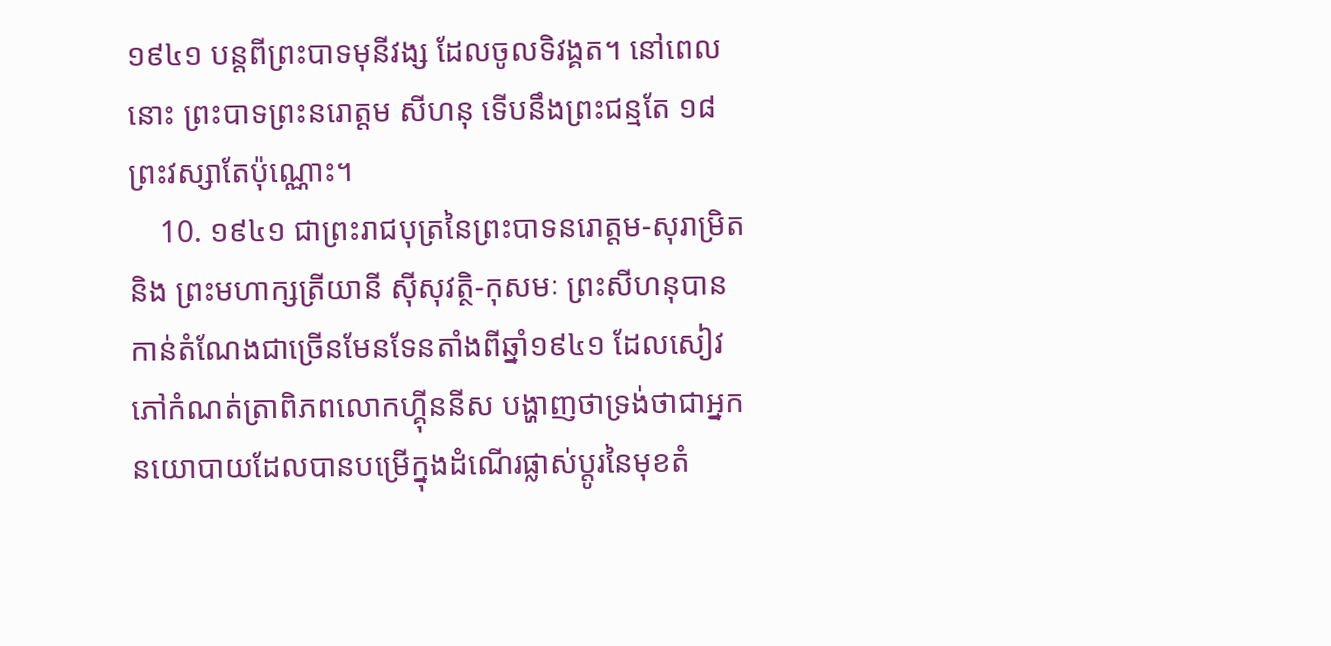១៩៤១ បន្តពីព្រះបាទមុនីវង្ស ដែលចូលទិវង្គត។ នៅពេលនោះ ព្រះបាទព្រះនរោត្តម សីហនុ ទើបនឹងព្រះជន្មតែ ១៨ព្រះវស្សាតែប៉ុណ្ណោះ។
    10. ១៩៤១ ជាព្រះរាជបុត្រនៃព្រះបាទនរោត្តម-សុរាម្រិត និង ព្រះមហាក្សត្រីយានី ស៊ីសុវត្ថិ-កុសមៈ ព្រះសីហនុបានកាន់តំណែងជាច្រើនមែនទែនតាំងពីឆ្នាំ១៩៤១ ដែលសៀវភៅកំណត់ត្រាពិភពលោកហ៊្គីននីស បង្ហាញថាទ្រង់ថាជាអ្នកនយោបាយដែលបានបម្រើក្នុងដំណើរផ្លាស់ប្ដូរនៃមុខតំ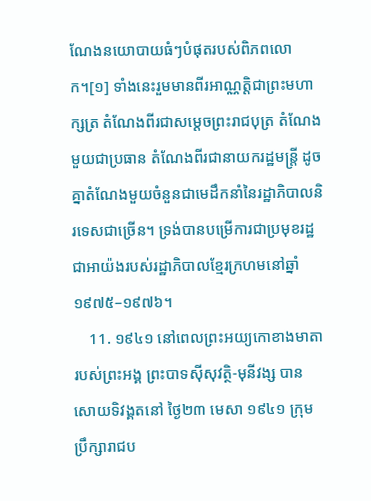ណែងនយោបាយធំៗបំផុតរបស់ពិភពលោក។[១] ទាំងនេះរួមមានពីរអាណ្ណត្តិជាព្រះមហាក្សត្រ តំណែងពីរជាសម្ដេចព្រះរាជបុត្រ តំណែងមួយជាប្រធាន តំណែងពីរជានាយករដ្ឋមន្ត្រី ដូចគ្នាតំណែងមួយចំនួនជាមេដឹកនាំនៃរដ្ឋាភិបាលនិរទេសជាច្រើន។ ទ្រង់បានបម្រើការជាប្រមុខរដ្ឋជាអាយ៉ងរបស់រដ្ឋាភិបាលខ្មែរក្រហមនៅឆ្នាំ១៩៧៥–១៩៧៦។
    11. ១៩៤១ នៅពេលព្រះអយ្យកោខាងមាតារបស់ព្រះអង្គ ព្រះបាទស៊ីសុវត្ថិ-មុនីវង្ស បានសោយទិវង្គតនៅ ថ្ងៃ២៣ មេសា ១៩៤១ ក្រុមប្រឹក្សារាជប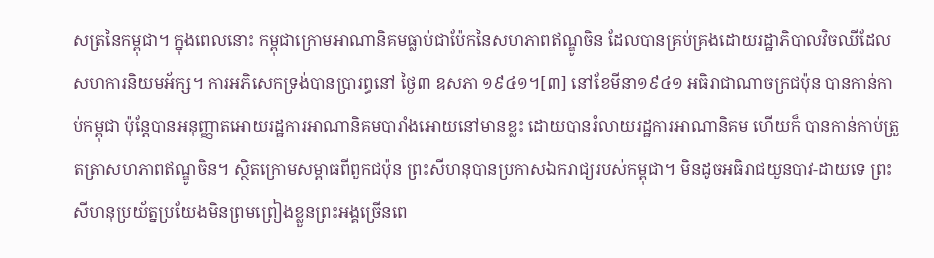សត្រនៃកម្ពុជា។ ក្នុងពេលនោះ កម្ពុជាក្រោមអាណានិគមធ្លាប់ជាប៉ែកនៃសហភាពឥណ្ឌូចិន ដែលបានគ្រប់គ្រងដោយរដ្ឋាភិបាលវិចឈីដែលសហការនិយមអ័ក្ស។ ការអភិសេកទ្រង់បានប្រារព្ធនៅ ថ្ងៃ៣ ឧសភា ១៩៤១។[៣] នៅខែមីនា១៩៤១ អធិរាជាណាចក្រជប៉ុន បានកាន់កាប់កម្ពុជា ប៉ុន្តែបានអនុញ្ញាតអោយរដ្ឋការអាណានិគមបារាំងអោយនៅមានខ្លះ ដោយបានរំលាយរដ្ឋការអាណានិគម ហើយក៏ បានកាន់កាប់ត្រួតត្រាសហភាពឥណ្ឌូចិន។ ស្ថិតក្រោមសម្ពាធពីពួកជប៉ុន ព្រះសីហនុបានប្រកាសឯករាជ្យរបស់កម្ពុជា។ មិនដូចអធិរាជយួនបាវ-ដាយទេ ព្រះសីហនុប្រយ័ត្នប្រយែងមិនព្រមព្រៀងខ្លួនព្រះអង្គច្រើនពេ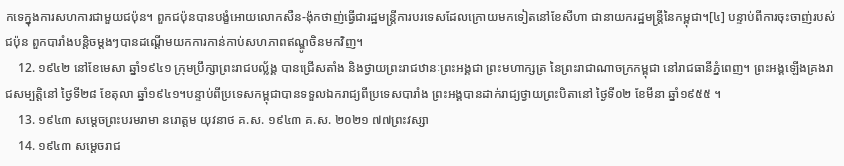កទេក្នុងការសហការជាមួយជប៉ុន។ ពួកជប៉ុនបានបង្ខំអោយលោកសឺន-ង៉ុកថាញ់ធ្វើជារដ្ឋមន្ត្រីការបរទេសដែលក្រោយមកទៀតនៅខែសីហា ជានាយករដ្ឋមន្ត្រីនៃកម្ពុជា។[៤] បន្ទាប់ពីការចុះចាញ់របស់ជប៉ុន ពួកបារាំងបន្តិចម្ដងៗបានដណ្ដើមយកការកាន់កាប់សហភាពឥណ្ឌូចិនមកវិញ។
    12. ១៩៤២ នៅខែមេសា ឆ្នាំ១៩៤១ ក្រុមប្រឹក្សាព្រះរាជបល្ល័ង្គ បានជ្រើសតាំង និងថ្វាយព្រះរាជឋានៈព្រះអង្គជា ព្រះមហាក្សត្រ នៃព្រះរាជាណាចក្រកម្ពុជា នៅរាជធានីភ្នំពេញ។ ព្រះអង្គឡើងគ្រងរាជសម្បត្តិនៅ ថ្ងៃទី២៨ ខែតុលា ឆ្នាំ១៩៤១។បន្ទាប់ពីប្រទេសកម្ពុជាបានទទួលឯករាជ្យពីប្រទេសបារាំង ព្រះអង្គបានដាក់រាជ្យថ្វាយព្រះបិតានៅ ថ្ងៃទី០២ ខែមីនា ឆ្នាំ១៩៥៥ ។
    13. ១៩៤៣ សម្តេចព្រះបរមរាមា នរោត្តម យុវនាថ គ.ស. ១៩៤៣ គ.ស. ២០២១ ៧៧ព្រះវស្សា
    14. ១៩៤៣ សម្តេចរាជ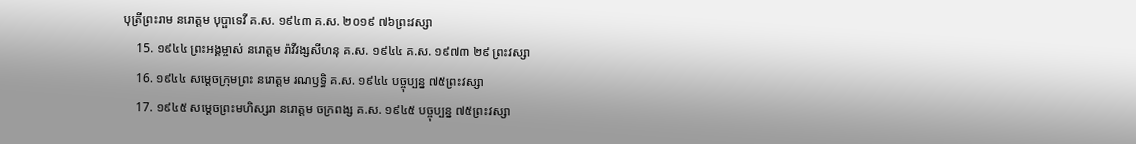បុត្រីព្រះរាម នរោត្តម បុប្ផាទេវី គ.ស. ១៩៤៣ គ.ស. ២០១៩ ៧៦ព្រះវស្សា
    15. ១៩៤៤ ព្រះអង្គម្ចាស់ នរោត្តម រ៉ាវីវង្សសីហនុ គ.ស. ១៩៤៤ គ.ស. ១៩៧៣ ២៩ ព្រះវស្សា
    16. ១៩៤៤ សម្តេចក្រុមព្រះ នរោត្តម រណឫទ្ធិ គ.ស. ១៩៤៤ បច្ចុប្បន្ន ៧៥ព្រះវស្សា
    17. ១៩៤៥ សម្តេចព្រះមហិស្សរា នរោត្តម ចក្រពង្ស គ.ស. ១៩៤៥ បច្ចុប្បន្ន ៧៥ព្រះវស្សា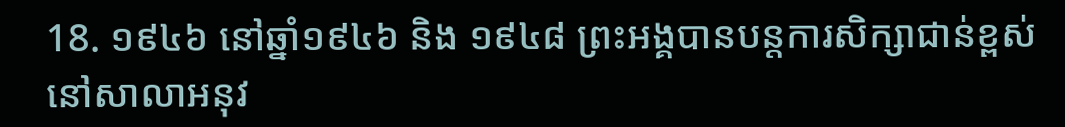18. ១៩៤៦ នៅឆ្នាំ១៩៤៦ និង ១៩៤៨ ព្រះអង្គបានបន្តការសិក្សាជាន់ខ្ពស់ នៅសាលាអនុវ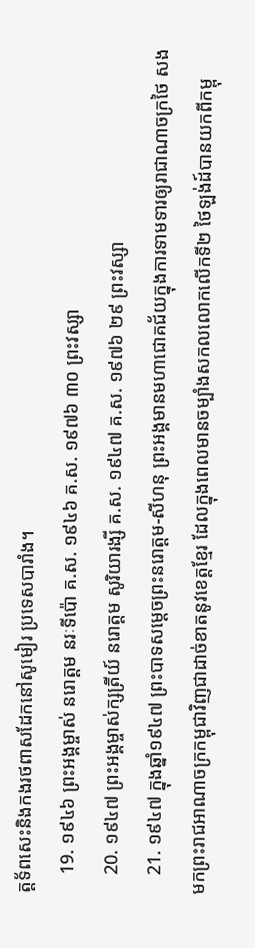ត្តទ័ពសេះនិងកងរថពាសដែកនៅសូមៀរ ប្រទេសបារាំង។
    19. ១៩៤៦ ព្រះអង្គម្ចាស់ នរោត្តម នរៈទីប៉ោ គ.ស. ១៩៤៦ គ.ស. ១៩៧៦ ៣០ ព្រះវស្សា
    20. ១៩៤៧ ព្រះអង្គម្ចាស់ក្សត្រីយ៍ នរោត្តម សូរិយារង្សី គ.ស. ១៩៤៧ គ.ស. ១៩៧៦ ២៩ ព្រះវស្សា
    21. ១៩៤៧ ក្នុងឆ្នាំ១៩៤៧ ព្រះបាទសម្ដេចព្រះនរោត្តម-សីហនុ ព្រះអង្គមានមហាជោគជ័យក្នុងការទាមទារឲ្យរាជាណាចក្រថៃ សងមកព្រះរាជអាណាចក្រកម្ពុជាវិញជាដាច់ខាតនូវខេត្តខ្មែរ ដែលក្នុងពេលមានចម្បាំងសកលលោកលើកទី២ ថៃឡង់ដ៍បានយកពីកម្ពុ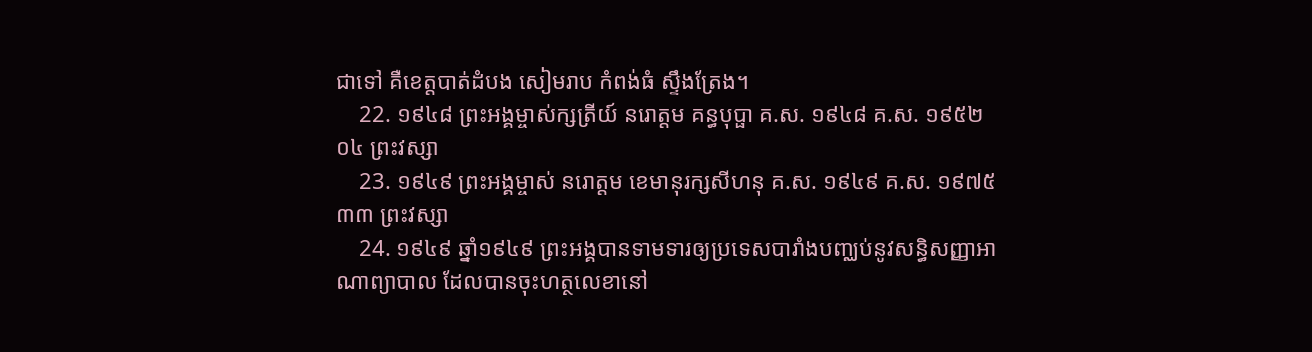ជាទៅ គឺខេត្តបាត់ដំបង សៀមរាប កំពង់ធំ ស្ទឹងត្រែង។
    22. ១៩៤៨ ព្រះអង្គម្ចាស់ក្សត្រីយ៍ នរោត្តម គន្ធបុប្ផា គ.ស. ១៩៤៨ គ.ស. ១៩៥២ ០៤ ព្រះវស្សា
    23. ១៩៤៩ ព្រះអង្គម្ចាស់ នរោត្តម ខេមានុរក្សសីហនុ គ.ស. ១៩៤៩ គ.ស. ១៩៧៥ ៣៣ ព្រះវស្សា
    24. ១៩៤៩ ឆ្នាំ១៩៤៩ ព្រះអង្គបានទាមទារឲ្យប្រទេសបារាំងបញ្ឈប់នូវសន្ធិសញ្ញាអាណាព្យាបាល ដែលបានចុះហត្ថលេខានៅ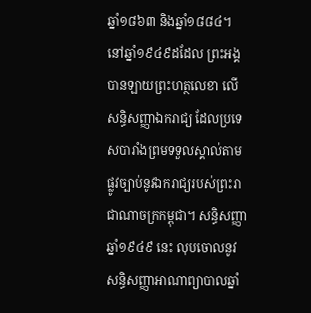ឆ្នាំ១៨៦៣ និងឆ្នាំ១៨៨៤។ នៅឆ្នាំ១៩៤៩ដដែល ព្រះអង្គបានឡាយព្រះហត្ថលេខា លើសន្ធិសញ្ញាឯករាជ្យ ដែលប្រទេសបារាំងព្រមទទួលស្គាល់តាមផ្លូវច្បាប់នូវឯករាជ្យរបស់ព្រះរាជាណាចក្រកម្ពុជា។ សន្ធិសញ្ញាឆ្នាំ១៩៤៩ នេះ លុបចោលនូវសន្ធិសញ្ញាអាណាព្យាបាលឆ្នាំ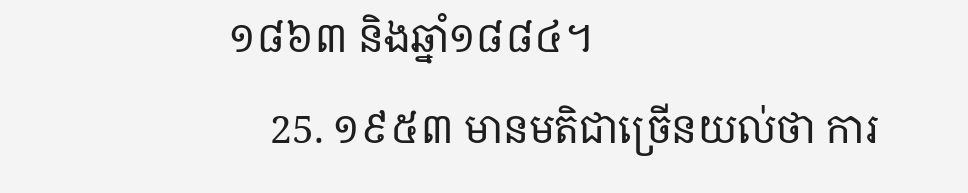១៨៦៣ និងឆ្នាំ១៨៨៤។
    25. ១៩៥៣ មានមតិជាច្រើនយល់ថា ការ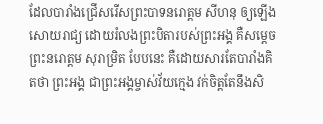ដែលបារាំងជ្រើសរើសព្រះបាទនរោត្តម សីហនុ ឲ្យឡើងសោយរាជ្យ ដោយរំលងព្រះបិតារបស់ព្រះអង្គ គឺសម្តេចព្រះនរោត្តម សុរាម្រិត បែបនេះ គឺដោយសារតែបារាំងគិតថា ព្រះអង្គ ជាព្រះអង្គម្ចាស់វ័យក្មេង វក់ចិត្តតែនឹងសិ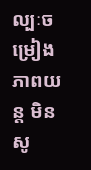ល្បៈចម្រៀង ភាពយន្ត មិនសូ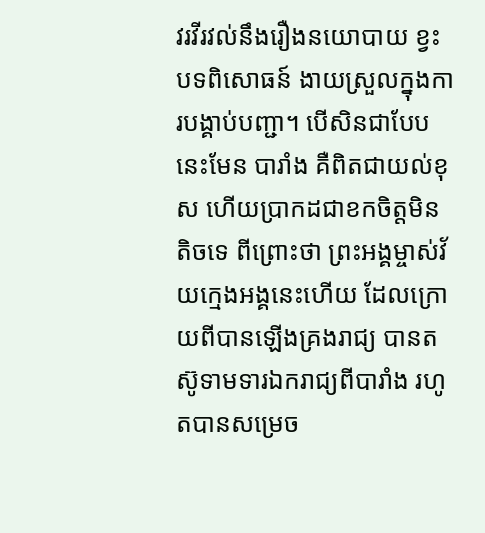វរវីរវល់នឹងរឿងនយោបាយ ខ្វះបទពិសោធន៍ ងាយស្រួលក្នុងការបង្គាប់បញ្ជា។ បើសិនជាបែបនេះមែន បារាំង គឺពិតជាយល់ខុស ហើយប្រាកដជាខកចិត្តមិនតិចទេ ពីព្រោះថា ព្រះអង្គម្ចាស់វ័យក្មេងអង្គនេះហើយ ដែលក្រោយពីបានឡើងគ្រងរាជ្យ បានតស៊ូទាមទារឯករាជ្យពីបារាំង រហូតបានសម្រេច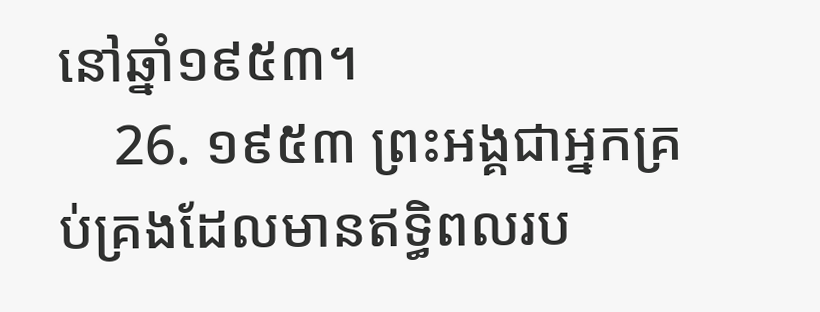នៅឆ្នាំ១៩៥៣។
    26. ១៩៥៣ ព្រះអង្គជាអ្នកគ្រប់គ្រងដែលមានឥទ្ធិពលរប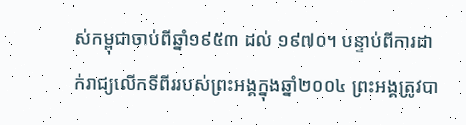ស់កម្ពុជាចាប់ពីឆ្នាំ១៩៥៣ ដល់ ១៩៧០។ បន្ទាប់ពីការដាក់រាជ្យលើកទីពីររបស់ព្រះអង្គក្នុងឆ្នាំ២០០៤ ព្រះអង្គត្រូវបា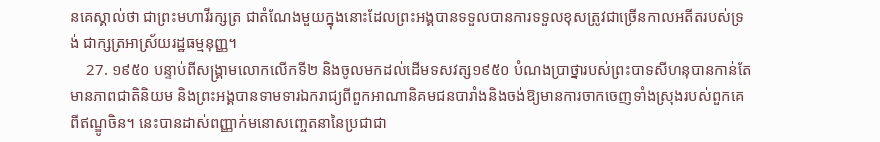នគេស្គាល់ថា ជាព្រះមហាវីរក្សត្រ ជាតំណែងមួយក្នុងនោះដែលព្រះអង្គបានទទួលបានការទទួលខុសត្រូវជាច្រើនកាលអតីតរបស់ទ្រង់ ជាក្សត្រអាស្រ័យរដ្ឋធម្មនុញ្ញ។
    27. ១៩៥០ បន្ទាប់ពីសង្គ្រាមលោកលើកទី២ និងចូលមកដល់ដើមទសវត្ស១៩៥០ បំណងប្រាថ្នារបស់ព្រះបាទសីហនុបានកាន់តែមានភាពជាតិនិយម និងព្រះអង្គបានទាមទារឯករាជ្យពីពួកអាណានិគមជនបារាំងនិងចង់ឱ្យមានការចាកចេញទាំងស្រុងរបស់ពួកគេពីឥណ្ឌូចិន។ នេះបានដាស់ពញ្ញាក់មនោសញ្ចេតនានៃប្រជាជា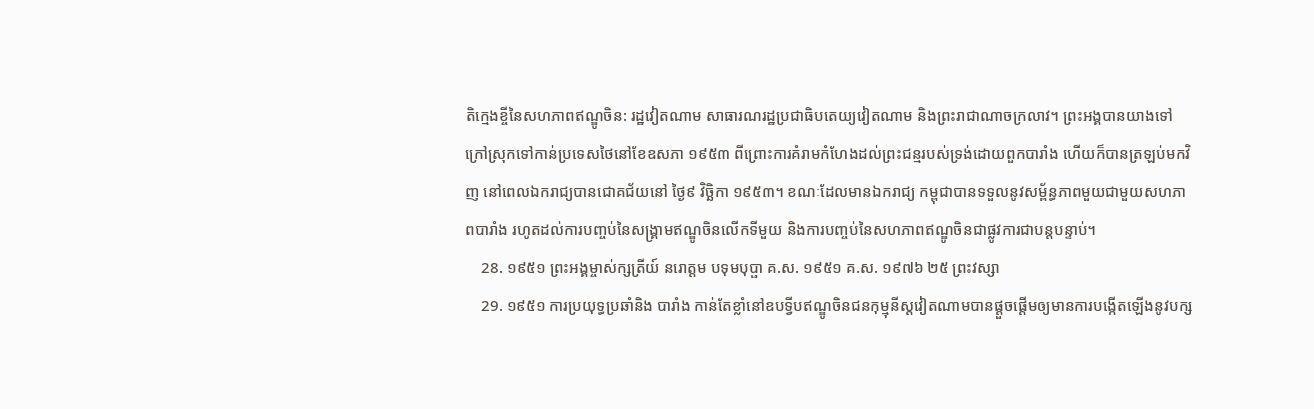តិក្មេងខ្ចីនៃសហភាពឥណ្ឌូចិន: រដ្ឋវៀតណាម សាធារណរដ្ឋប្រជាធិបតេយ្យវៀតណាម និងព្រះរាជាណាចក្រលាវ។ ព្រះអង្គបានយាងទៅក្រៅស្រុកទៅកាន់ប្រទេសថៃនៅខែឧសភា ១៩៥៣ ពីព្រោះការគំរាមកំហែងដល់ព្រះជន្មរបស់ទ្រង់ដោយពួកបារាំង ហើយក៏បានត្រឡប់មកវិញ នៅពេលឯករាជ្យបានជោគជ័យនៅ ថ្ងៃ៩ វិច្ឆិកា ១៩៥៣។ ខណៈដែលមានឯករាជ្យ កម្ពុជាបានទទួលនូវសម្ព័ន្ធភាពមួយជាមួយសហភាពបារាំង រហូតដល់ការបញ្ចប់នៃសង្គ្រាមឥណ្ឌូចិនលើកទីមួយ និងការបញ្ចប់នៃសហភាពឥណ្ឌូចិនជាផ្លូវការជាបន្តបន្ទាប់។
    28. ១៩៥១ ព្រះអង្គម្ចាស់ក្សត្រីយ៍ នរោត្តម បទុមបុប្ផា គ.ស. ១៩៥១ គ.ស. ១៩៧៦ ២៥ ព្រះវស្សា
    29. ១៩៥១ ការប្រយុទ្ធប្រឆាំនិង បារាំង កាន់តែខ្លាំនៅឧបទ្វីបឥណ្ឌូចិនជនកុម្មុនីស្តវៀតណាមបានផ្តួចផ្តើមឲ្យមានការបង្កើតឡើងនូវបក្ស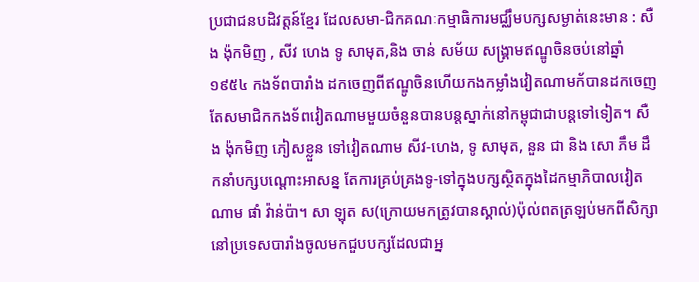ប្រជាជនបដិវត្តន៍ខ្មែរ ដែលសមា-ជិកគណៈកម្មាធិការមជ្ឈឹមបក្សសម្ងាត់នេះមាន : សឺង ង៉ុកមិញ , សីវ ហេង ទូ សាមុត,និង ចាន់ សម័យ សង្រ្គាមឥណ្ឌូចិនចប់នៅឆ្នាំ១៩៥៤ កងទ័ពបារាំង ដកចេញពីឥណ្ឌូចិនហើយកងកម្លាំងវៀតណាមក័បានដកចេញតែសមាជិកកងទ័ពវៀតណាមមួយចំនួនបានបន្តស្នាក់នៅកម្ពុជាជាបន្តទៅទៀត។ សឺង ង៉ុកមិញ ភៀសខ្លួន ទៅវៀតណាម សីវ-ហេង, ទូ សាមុត, នួន ជា និង សោ ភឹម ដឹកនាំបក្សបណ្តោះអាសន្ន តែការគ្រប់គ្រងទូ-ទៅក្នុងបក្សស្ថិតក្នុងដៃកម្មាភិបាលវៀតណាម ផាំ វ៉ាន់ប៉ា។ សា ឡុត ស(ក្រោយមកត្រូវបានស្គាល់)ប៉ុល់ពតត្រឡប់មកពីសិក្សានៅប្រទេសបារាំងចូលមកជួបបក្សដែលជាអ្ន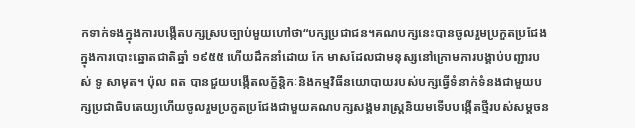កទាក់ទងក្នុងការបង្កើតបក្សស្របច្បាប់មួយហៅថា“បក្សប្រជាជន។គណបក្សនេះបានចូលរួមប្រកួតប្រជែងក្នុងការបោះឆ្នោតជាតិឆ្នាំ ១៩៥៥ ហើយដឹកនាំដោយ កែ មាសដែលជាមនុស្សនៅក្រោមការបង្គាប់បញ្ជារបស់ ទូ សាមុត។ ប៉ុល ពត បានជួយបង្កើតលក្ខ័ន្តិកៈនិងកម្មវិធីនយោបាយរបស់បក្សធ្វើទំនាក់ទំនងជាមួយបក្សប្រជាធិបតេយ្យហើយចូលរួមប្រកួតប្រជែងជាមួយគណបក្សសង្គមរាស្រ្តនិយមទើបបង្កើតថ្មីរបស់សម្តចន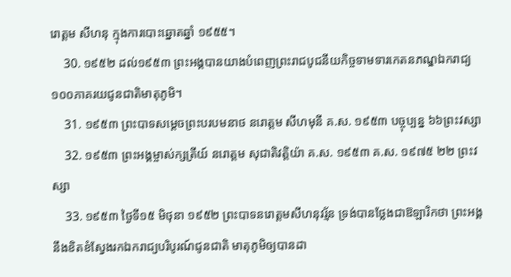រោត្តម សីហនុ ក្មុងការបោះឆ្នោតឆ្នាំ ១៩៥៥។
    30. ១៩៥២ ដល់១៩៥៣ ព្រះអង្គបានយាងបំពេញព្រះរាជបូជនីយកិច្ចទាមទារកេតនភណ្ឌឯករាជ្យ១០០ភាគរយជូនជាតិមាតុភូមិ។
    31. ១៩៥៣ ព្រះបាទសម្តេចព្រះបរបមនាថ នរោត្ដម សីហមុនី គ.ស. ១៩៥៣ បច្ចុប្បន្ន ៦៦ព្រះវស្សា
    32. ១៩៥៣ ព្រះអង្គម្ចាស់ក្សត្រីយ៍ នរោត្តម សុជាតិវត្តិយ៉ា គ.ស. ១៩៥៣ គ.ស. ១៩៧៥ ២២ ព្រះវស្សា
    33. ១៩៥៣ ថ្ងៃទី១៥ មិថុនា ១៩៥២ ព្រះបាទនរោត្តមសីហនុវរ្ម័ន ទ្រង់បានថ្លែងជាឱឡារិកថា ព្រះអង្គនឹងខិតខំស្វែងរកឯករាជ្យបរិបូរណ៍ជូនជាតិ មាតុភូមិឲ្យបានដា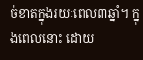ច់ខាតក្នុងរយៈពេល៣ឆ្នាំ។ ក្នុងពេលនោះ ដោយ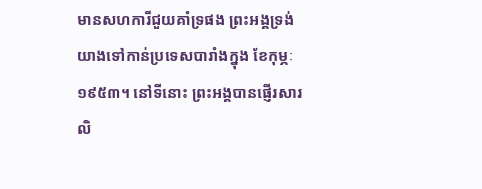មានសហការីជួយគាំទ្រផង ព្រះអង្គទ្រង់យាងទៅកាន់ប្រទេសបារាំងក្នុង ខែកុម្ភៈ ១៩៥៣។ នៅទីនោះ ព្រះអង្គបានផ្ញើរសារលិ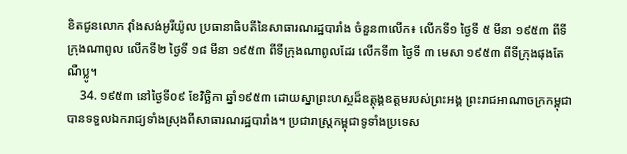ខិតជូនលោក វ៉ាំងសង់អូរីយ៉ូល ប្រធានាធិបតីនៃសាធារណរដ្ឋបារាំង ចំនួន៣លើក៖ លើកទី១ ថ្ងៃទី ៥ មីនា ១៩៥៣ ពីទីក្រុងណាពូល លើកទី២ ថ្ងៃទី ១៨ មីនា ១៩៥៣ ពីទីក្រុងណាពូលដែរ លើកទី៣ ថ្ងៃទី ៣ មេសា ១៩៥៣ ពីទីក្រុងផុងតែណឺប្លូ។
    34. ១៩៥៣ នៅថ្ងៃទី០៩ ខែវិច្ឆិកា ឆ្នាំ១៩៥៣ ដោយស្នាព្រះហស្ថដ៏ឧត្ដុង្គឧត្ដមរបស់ព្រះអង្គ ព្រះរាជអាណាចក្រកម្ពុជាបានទទួលឯករាជ្យទាំងស្រុងពីសាធារណរដ្ឋបារាំង។ ប្រជារាស្ត្រកម្ពុជាទូទាំងប្រទេស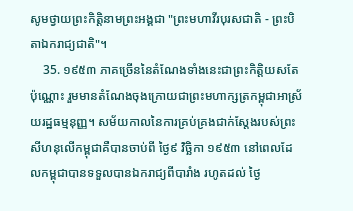សូមថ្វាយព្រះកិត្តិនាមព្រះអង្គជា "ព្រះមហាវីរបុរសជាតិ - ព្រះបិតាឯករាជ្យជាតិ"។
    35. ១៩៥៣ ភាគច្រើននៃតំណែងទាំងនេះជាព្រះកិត្តិយសតែប៉ុណ្ណោះ រួមមានតំណែងចុងក្រោយជាព្រះមហាក្សត្រកម្ពុជាអាស្រ័យរដ្ឋធម្មនុញ្ញ។ សម័យកាលនៃការគ្រប់គ្រងជាក់ស្ដែងរបស់ព្រះសីហនុលើកម្ពុជាគឺបានចាប់ពី ថ្ងៃ៩ វិច្ឆិកា ១៩៥៣ នៅពេលដែលកម្ពុជាបានទទួលបានឯករាជ្យពីបារាំង រហូតដល់ ថ្ងៃ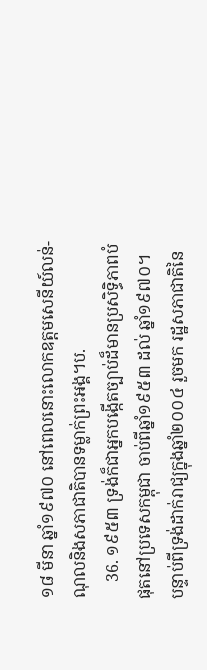១៨ មីនា ឆ្នាំ១៩៧០ នៅពេលនោះលោកឧត្តមសេនីយ៍លន់-ណុលនិងសភាជាតិបានទម្លាក់ព្រះអង្គ។ប.
    36. ១៩៥៣ ទ្រង់ក៏ជាអ្នកបង្កើតច្បាប់ដ៏មានប្រសិទ្ធិភាពបំផុតនៅប្រទេសកម្ពុជា ចាប់ពីឆ្នាំ១៩៥៣ ដល់ ឆ្នាំ១៩៧០។ បន្ទាប់ពីទ្រង់ដាក់រាជ្យក្នុងឆ្នាំ២០០៤ រួចមក រដ្ឋសភាជាតិនៃ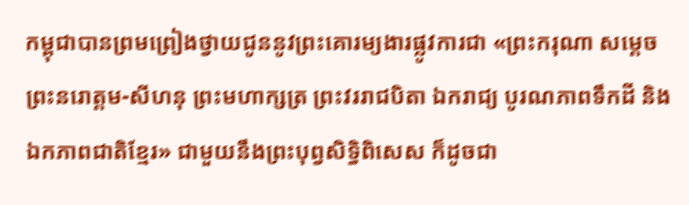កម្ពុជាបានព្រមព្រៀងថ្វាយជូននូវព្រះគោរម្យងារផ្លូវការជា «ព្រះករុណា សម្ដេចព្រះនរោត្ដម-សីហនុ ព្រះមហាក្សត្រ ព្រះវររាជបិតា ឯករាជ្យ បូរណភាពទឹកដី និងឯកភាពជាតិខ្មែរ» ជាមួយនឹងព្រះបុព្វសិទ្ធិពិសេស ក៏ដូចជា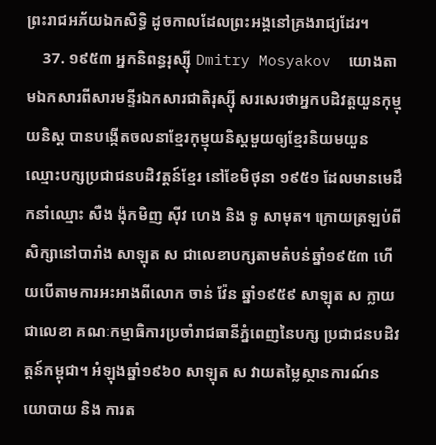ព្រះរាជអភ័យឯកសិទ្ធិ ដូចកាលដែលព្រះអង្គនៅគ្រងរាជ្យដែរ។
    37. ១៩៥៣ អ្នកនិពន្ធរុស្ស៊ី Dmitry Mosyakov  យោងតាមឯកសារពីសារមន្ទីរឯកសារជាតិរុស្ស៊ី សរសេរថាអ្នកបដិវត្តយួនកុម្មុយនិស្ត បានបង្កើតចលនាខ្មែរកុម្មុយនិស្តមួយឲ្យខ្មែរនិយមយួន ឈ្មោះបក្សប្រជាជនបដិវត្តន៍ខ្មែរ នៅខែមិថុនា ១៩៥១ ដែលមានមេដឹកនាំឈ្មោះ សឺង ង៉ុកមិញ ស៊ីវ ហេង និង ទូ សាមុត។ ក្រោយត្រឡប់ពីសិក្សានៅបារាំង សាឡុត ស ជាលេខាបក្សតាមតំបន់ឆ្នាំ១៩៥៣ ហើយបើតាមការអះអាងពីលោក ចាន់ វ៉ែន ឆ្នាំ១៩៥៩ សាឡុត ស ក្លាយជាលេខា គណៈកម្មាធិការប្រចាំរាជធានីភ្នំពេញនៃបក្ស ប្រជាជនបដិវត្តន៍កម្ពុជា។ អំឡុងឆ្នាំ១៩៦០ សាឡុត ស វាយតម្លៃស្ថានការណ៍នយោបាយ និង ការត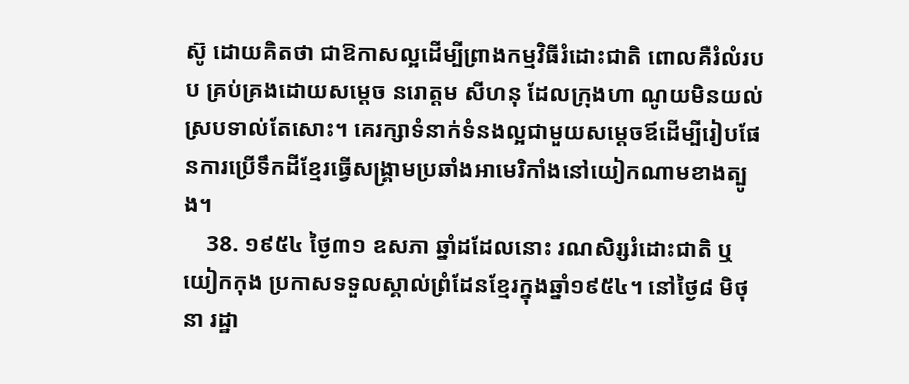ស៊ូ ដោយគិតថា ជាឱកាសល្អដើម្បីព្រាងកម្មវិធីរំដោះជាតិ ពោលគឺរំលំរបប គ្រប់គ្រងដោយសម្តេច នរោត្តម សីហនុ ដែលក្រុងហា ណូយមិនយល់ស្របទាល់តែសោះ។ គេរក្សាទំនាក់ទំនងល្អជាមួយសម្តេចឪដើម្បីរៀបផែនការប្រើទឹកដីខ្មែរធ្វើសង្រ្គាមប្រឆាំងអាមេរិកាំងនៅយៀកណាមខាងត្បូង។
    38. ១៩៥៤ ថ្ងៃ៣១ ឧសភា ឆ្នាំដដែលនោះ រណសិរ្សរំដោះជាតិ ឬ យៀកកុង ប្រកាសទទួលស្គាល់ព្រំដែនខ្មែរក្នុងឆ្នាំ១៩៥៤។ នៅថ្ងៃ៨ មិថុនា រដ្ឋា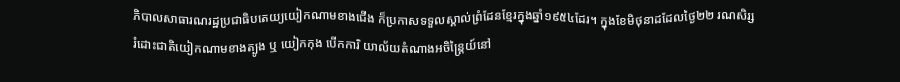ភិបាលសាធារណរដ្ឋប្រជាធិបតេយ្យយៀកណាមខាងជើង ក៏ប្រកាសទទួលស្គាល់ព្រំដែនខ្មែរក្នុងឆ្នាំ១៩៥៤ដែរ។ ក្នុងខែមិថុនាដដែលថ្ងៃ២២ រណសិរ្សរំដោះជាតិយៀកណាមខាងត្បូង ឬ យៀកកុង បើកការិ យាល័យតំណាងអចិន្រ្តៃយ៍នៅ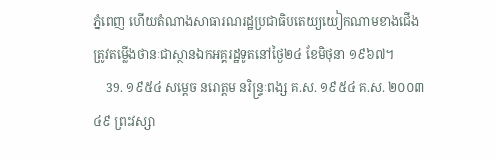ភ្នំពេញ ហើយតំណាងសាធារណរដ្ឋប្រជាធិបតេយ្យយៀកណាមខាងជើងត្រូវតម្លើងថានៈជាស្ថានឯកអគ្គរដ្ឋទូតនៅថ្ងៃ២៤ ខែមិថុនា ១៩៦៧។
    39. ១៩៥៤ សម្តេច នរោត្តម នរិន្រ្ទៈពង្ស គ.ស. ១៩៥៤ គ.ស. ២០០៣ ៤៩ ព្រះវស្សា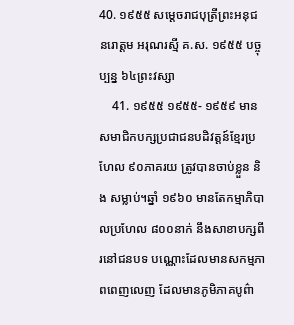40. ១៩៥៥ សម្តេចរាជបុត្រីព្រះអនុជ នរោត្តម អរុណរស្មី គ.ស. ១៩៥៥ បច្ចុប្បន្ន ៦៤ព្រះវស្សា
    41. ១៩៥៥ ១៩៥៥- ១៩៥៩ មានសមាជិកបក្សប្រជាជនបដិវត្តន៍ខ្មែរប្រហែល ៩០ភាគរយ ត្រូវបានចាប់ខ្លួន និង សម្លាប់។ឆ្នាំ ១៩៦០ មានតែកម្មាភិបាលប្រហែល ៨០០នាក់ នឹងសាខាបក្សពីរនៅជនបទ បណ្ណោះដែលមានសកម្មភាពពេញលេញ ដែលមានភូមិភាគបូព៌ា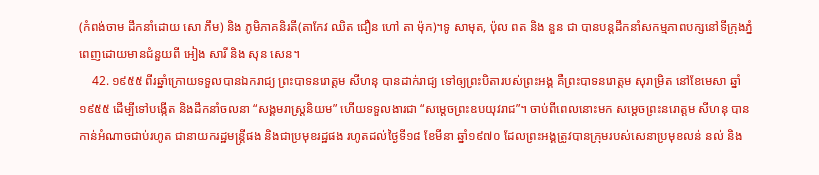(កំពង់ចាម ដឹកនាំដោយ សោ ភឹម) និង ភូមិភាគនិរតី(តាកែវ ឈិត ជឿន ហៅ តា ម៉ុក)។ទូ សាមុត, ប៉ុល ពត និង នួន ជា បានបន្តដឹកនាំសកម្មភាពបក្សនៅទីក្រុងភ្នំពេញដោយមានជំនួយពី អៀង សារី និង សុន សេន។
    42. ១៩៥៥ ពីរឆ្នាំក្រោយទទួលបានឯករាជ្យ ព្រះបាទនរោត្តម សីហនុ បានដាក់រាជ្យ ទៅឲ្យព្រះបិតារបស់ព្រះអង្គ គឺព្រះបាទនរោត្តម សុរាម្រិត នៅខែមេសា ឆ្នាំ១៩៥៥ ដើម្បីទៅបង្កើត និងដឹកនាំចលនា “សង្គមរាស្រ្តនិយម” ហើយទទួលងារជា “សម្តេចព្រះឧបយុវរាជ”។ ចាប់ពីពេលនោះមក សម្តេចព្រះនរោត្តម សីហនុ បានកាន់អំណាចជាប់រហូត ជានាយករដ្ឋមន្រ្តីផង និងជាប្រមុខរដ្ឋផង រហូតដល់ថ្ងៃទី១៨ ខែមីនា ឆ្នាំ១៩៧០ ដែលព្រះអង្គត្រូវបានក្រុមរបស់សេនាប្រមុខលន់ នល់ និង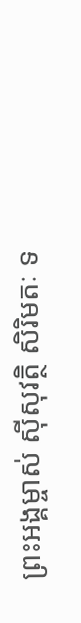ព្រះអង្គម្ចាស់ ស៊ីសុវត្ថិ សិរិមតៈ ទ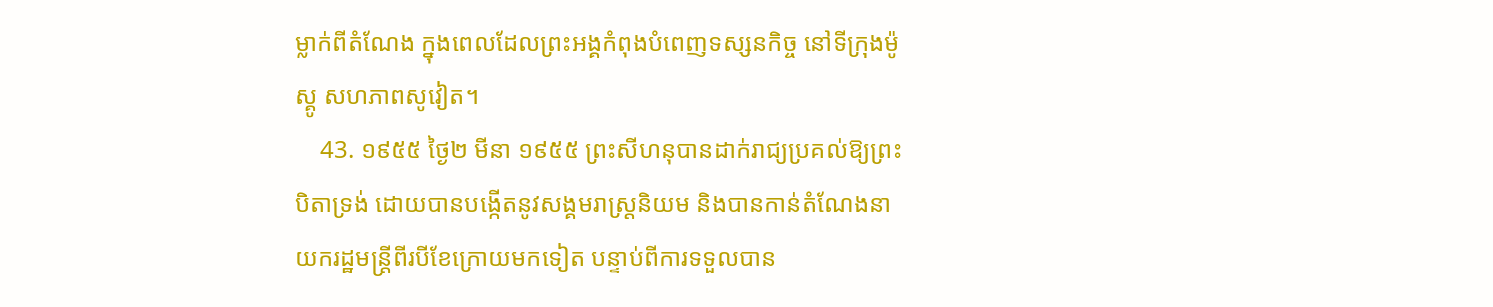ម្លាក់ពីតំណែង ក្នុងពេលដែលព្រះអង្គកំពុងបំពេញទស្សនកិច្ច នៅទីក្រុងម៉ូស្គូ សហភាពសូវៀត។
    43. ១៩៥៥ ថ្ងៃ២ មីនា ១៩៥៥ ព្រះសីហនុបានដាក់រាជ្យប្រគល់ឱ្យព្រះបិតាទ្រង់ ដោយបានបង្កើតនូវសង្គមរាស្ត្រនិយម និងបានកាន់តំណែងនាយករដ្ឋមន្ត្រីពីរបីខែក្រោយមកទៀត បន្ទាប់ពីការទទួលបាន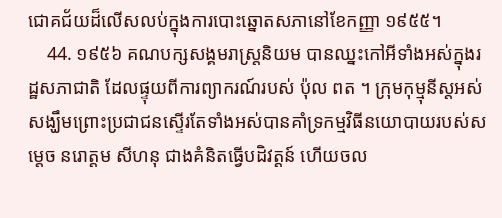ជោគជ័យដ៏លើសលប់ក្នុងការបោះឆ្នោតសភានៅខែកញ្ញា ១៩៥៥។
    44. ១៩៥៦ គណបក្សសង្គមរាស្រ្តនិយម បានឈ្នះកៅអីទាំងអស់ក្នុងរដ្ឋសភាជាតិ ដែលផ្ទុយពីការព្យាករណ៍របស់ ប៉ុល ពត ។ ក្រុមកុម្មុនីស្តអស់សង្ឃឹមព្រោះប្រជាជនស្ទើរតែទាំងអស់បានគាំទ្រកម្មវិធីនយោបាយរបស់សម្តេច នរោត្តម សីហនុ ជាងគំនិតធ្វើបដិវត្តន៍ ហើយចល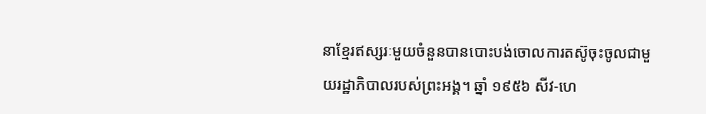នាខ្មែរឥស្សរៈមួយចំនួនបានបោះបង់ចោលការតស៊ូចុះចូលជាមួយរដ្ឋាភិបាលរបស់ព្រះអង្គ។ ឆ្នាំ ១៩៥៦ សីវ-ហេ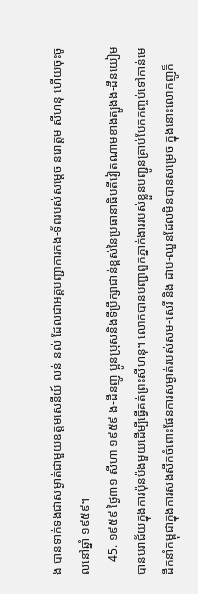ង បានទាក់ទងជាសម្ងាត់ជាមួយឧត្តមសេនីយ៍ លន់ នល់ ដែលជាអគ្គបញ្ជាការកង-ទ័ពរបស់សម្តេច នរោត្តម សីហនុ ហើយចុះចូលនៅឆ្នាំ ១៩៥៩។
    45. ១៩៥៩ ថ្ងៃ៣១ សីហា ១៩៥៩ ង-ដឹនញូ ប្អូនប្រុសនិងទីប្រឹក្សាជាន់ខ្ពស់នៃប្រធានាធិបតីវៀតណាមខាងត្បូងង-ដឹនយៀម បានបរាជ័យក្នុងការប៉ុនប៉ងមួយដើម្បីធ្វើគត់ព្រះសីហនុ។ លោកបានបញ្ជាពួកភ្នាក់ងាររបស់ខ្លួនបញ្ជូនគ្រាប់បែកកញ្ចប់ទៅកាន់មេដឹកនាំកម្ពុជាក្នុងការសងសឹកចំពោះផែនការសម្ងាត់របស់សម-សេរី និង ដាប-ឈួនដែលមិនបានសម្រេច ក្នុងនោះលោកញូក៏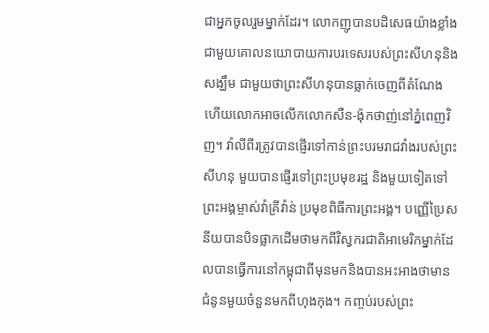ជាអ្នកចូលរួមម្នាក់ដែរ។ លោកញូបានបដិសេធយ៉ាងខ្លាំងជាមួយគោលនយោបាយការបរទេសរបស់ព្រះសីហនុនិងសង្ឃឹម ជាមួយថាព្រះសីហនុបានធ្លាក់ចេញពីតំណែង ហើយលោកអាចលើកលោកសឺន-ង៉ុកថាញ់នៅភ្នំពេញវិញ។ វ៉ាលីពីរត្រូវបានផ្ញើរទៅកាន់ព្រះបរមរាជវាំងរបស់ព្រះសីហនុ មួយបានផ្ញើរទៅព្រះប្រមុខរដ្ឋ និងមួយទៀតទៅព្រះអង្គម្ចាស់វ៉ាគ្រីវ៉ាន់ ប្រមុខពិធីការព្រះអង្គ។ បញ្ញើប្រៃសនីយបានបិទផ្លាកដើមថាមកពីវិស្វករជាតិអាមេរិកម្នាក់ដែលបានធ្វើការនៅកម្ពុជាពីមុនមកនិងបានអះអាងថាមានជំនូនមួយចំនួនមកពីហុងកុង។ កញ្ចប់របស់ព្រះ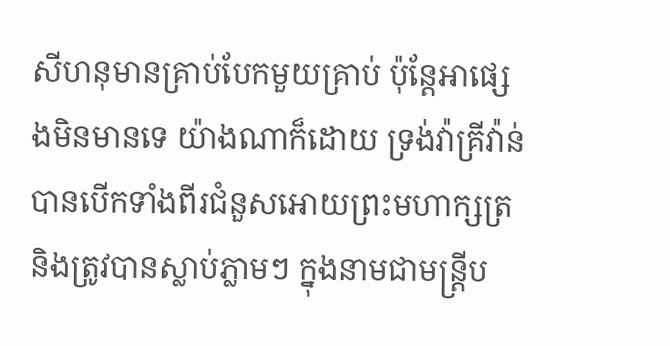សីហនុមានគ្រាប់បែកមួយគ្រាប់ ប៉ុន្តែអាផ្សេងមិនមានទេ យ៉ាងណាក៏ដោយ ទ្រង់វ៉ាគ្រីវ៉ាន់បានបើកទាំងពីរជំនួសអោយព្រះមហាក្សត្រនិងត្រូវបានស្លាប់ភ្លាមៗ ក្នុងនាមជាមន្ត្រីប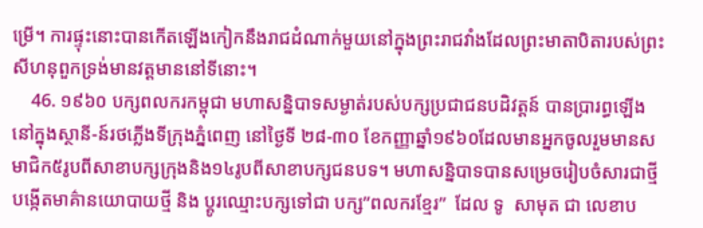ម្រើ។ ការផ្ទុះនោះបានកើតឡើងកៀកនឹងរាជដំណាក់មួយនៅក្នុងព្រះរាជវាំងដែលព្រះមាតាបិតារបស់ព្រះសីហនុពួកទ្រង់មានវត្តមាននៅទីនោះ។
    46. ១៩៦០ បក្សពលករកម្ពុជា មហាសន្និបាទសម្ងាត់របស់បក្សប្រជាជនបដិវត្តន៍ បានប្រារព្ធឡើងនៅក្នុងស្ថានី-ន៍រថភ្លើងទីក្រុងភ្នំពេញ នៅថ្ងៃទី ២៨-៣០ ខែកញ្ញាឆ្នាំ១៩៦០ដែលមានអ្នកចូលរួមមានសមាជិក៥រូបពីសាខាបក្សក្រុងនិង១៤រូបពីសាខាបក្សជនបទ។ មហាសន្និបាទបានសម្រេចរៀបចំសារជាថ្មី បង្កើតមាគ៌ានយោបាយថ្មី និង ប្តូរឈ្មោះបក្សទៅជា បក្ស”ពលករខ្មែរ”  ដែល ទូ  សាមុត ជា លេខាប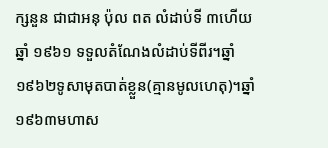ក្សនួន ជាជាអនុ ប៉ុល ពត លំដាប់ទី ៣ហើយឆ្នាំ ១៩៦១ ទទួលតំណែងលំដាប់ទីពីរ។ឆ្នាំ១៩៦២ទូសាមុតបាត់ខ្លួន(គ្មានមូលហេតុ)។ឆ្នាំ១៩៦៣មហាស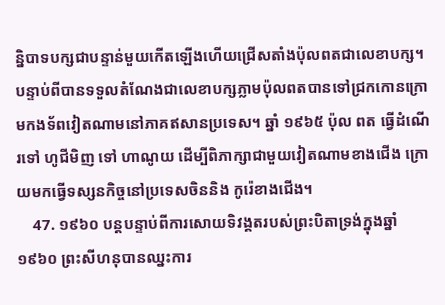ន្និបាទបក្សជាបន្ទាន់មួយកើតឡើងហើយជ្រើសតាំងប៉ុលពតជាលេខាបក្ស។បន្ទាប់ពីបានទទួលតំណែងជាលេខាបក្សភ្លាមប៉ុលពតបានទៅជ្រកកោនក្រោមកងទ័ពវៀតណាមនៅភាគឥសានប្រទេស។ ឆ្នាំ ១៩៦៥ ប៉ុល ពត ធ្វើដំណើរទៅ ហូជីមិញ ទៅ ហាណូយ ដើម្បីពិភាក្សាជាមួយវៀតណាមខាងជើង ក្រោយមកធ្វើទស្សនកិច្ចនៅប្រទេសចិននិង កូរ៉េខាងជើង។
    47. ១៩៦០ បន្តបន្ទាប់ពីការសោយទិវង្គតរបស់ព្រះបិតាទ្រង់ក្នុងឆ្នាំ១៩៦០ ព្រះសីហនុបានឈ្នះការ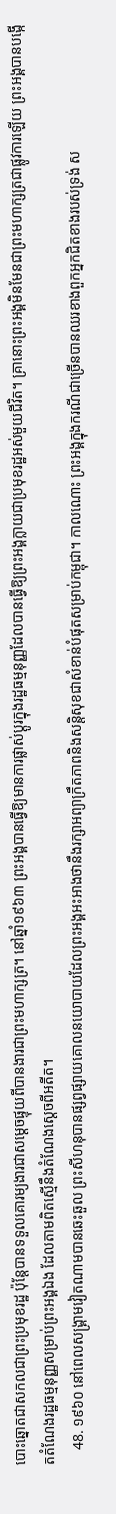បោះឆ្នោតជាសកលជាព្រះប្រមុខរដ្ឋ ប៉ុន្តែបានទទួលគោរម្យងារជាសម្ដេចផ្ទុយពីបានងារជាព្រះមហាក្សត្រ។ នៅឆ្នាំ១៩៦៣ ព្រះអង្គបានធ្វើឱ្យមានការផ្លាស់ប្ដូរក្នុងរដ្ឋធម្មនុញ្ញដែលបានធ្វើឱ្យព្រះអង្គក្លាយជាប្រមុខរដ្ឋអស់មួយជីវិត។ គ្រានោះព្រះអង្គមិនមែនជាព្រះមហាក្សត្រជាផ្លូវការឡើយ ព្រះអង្គបានបង្កើតតំណែងរដ្ឋធម្មនុញ្ញសម្រាប់ព្រះអង្គឯង ដែលតាមពិតស្មើនឹងតំណែងស្ដេចពីអតីត។
    48. ១៩៦០ នៅពេលសង្គ្រាមវៀតណាមបានឆេះឆួល ព្រះសីហនុបានផ្សព្វផ្សាយគោលនយោបាយដែលព្រះអង្គអះអាងថានឹងរក្សាអព្យាក្រឹតភាពនិងសន្តិសុខជាសំខាន់បំផុតសម្រាប់កម្ពុជា។ កាលណោះ ព្រះអង្គក្នុងករណីជាច្រើនបានឈរខាងពួកអ្នកជិតខាងរបស់ទ្រង់ ស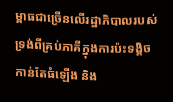ម្ពាធជាច្រើនលើរដ្ឋាភិបាលរបស់ទ្រង់ពីគ្រប់ភាគីក្នុងការប៉ះទង្គិចកាន់តែធំឡើង និង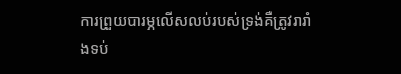ការព្រួយបារម្ភលើសលប់របស់ទ្រង់គឺត្រូវរារាំងទប់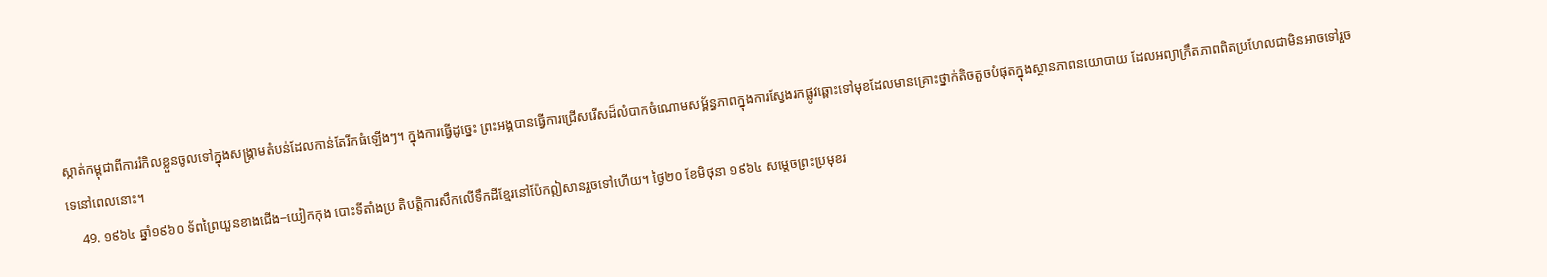ស្កាត់កម្ពុជាពីការរំកិលខ្លួនចូលទៅក្នុងសង្គ្រាមតំបន់ដែលកាន់តែរីកធំឡើងៗ។ ក្នុងការធ្វើដូច្នេះ ព្រះអង្គបានធ្វើការជ្រើសរើសដ៏លំបាកចំណោមសម្ព័ន្ធភាពក្នុងការស្វែងរកផ្លូវឆ្ពោះទៅមុខដែលមានគ្រោះថ្នាក់តិចតួចបំផុតក្នុងស្ថានភាពនយោបាយ ដែលអព្យាក្រឹតភាពពិតប្រហែលជាមិនអាចទៅរួចទេនៅពេលនោះ។
    49. ១៩៦៤ ឆ្នាំ១៩៦០ ទ័ពព្រៃយួនខាងជើង−យៀកកុង បោះទីតាំងប្រ តិបត្តិការសឹកលើទឹកដីខ្មែរនៅប៉ែកឦសានរួចទៅហើយ។ ថ្ងៃ២០ ខែមិថុនា ១៩៦៤ សម្តេចព្រះប្រមុខរ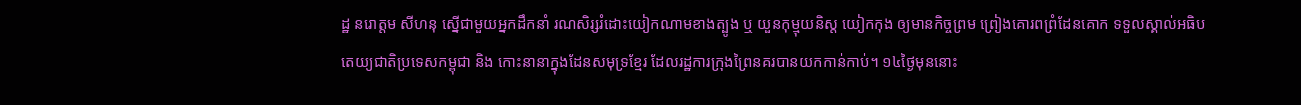ដ្ឋ នរោត្តម សីហនុ ស្នើជាមួយអ្នកដឹកនាំ រណសិរ្សរំដោះយៀកណាមខាងត្បូង ឬ យួនកុម្មុយនិស្ត យៀកកុង ឲ្យមានកិច្ចព្រម ព្រៀងគោរពព្រំដែនគោក ទទួលស្គាល់អធិបតេយ្យជាតិប្រទេសកម្ពុជា និង កោះនានាក្នុងដែនសមុទ្រខ្មែរ ដែលរដ្ឋការក្រុងព្រៃនគរបានយកកាន់កាប់។ ១៤ថ្ងៃមុននោះ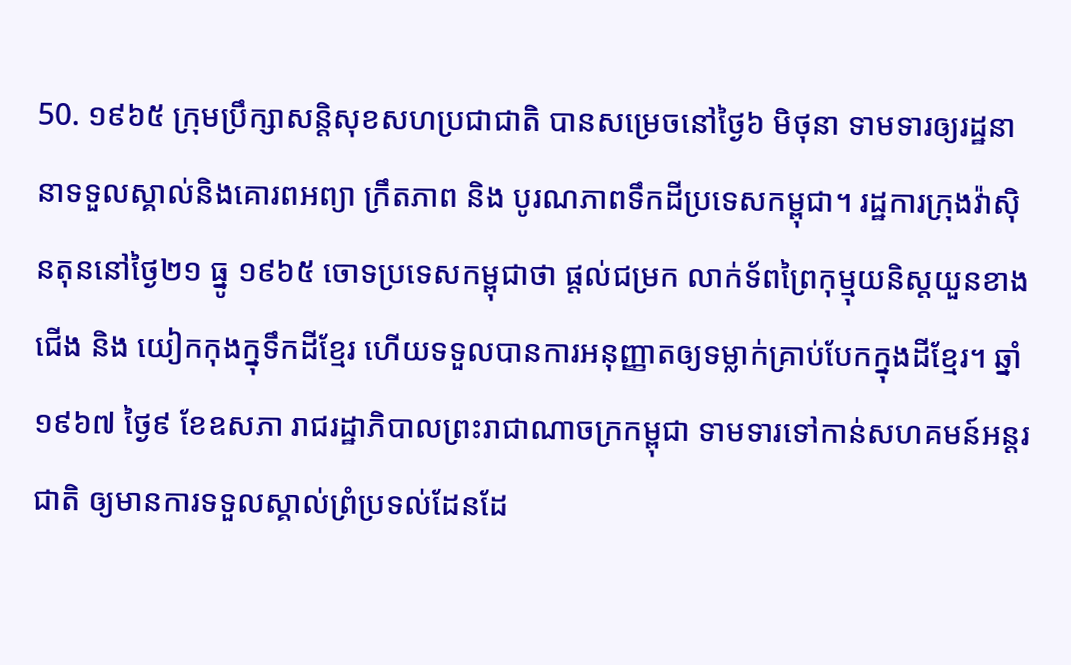50. ១៩៦៥ ក្រុមប្រឹក្សាសន្តិសុខសហប្រជាជាតិ បានសម្រេចនៅថ្ងៃ៦ មិថុនា ទាមទារឲ្យរដ្ឋនានាទទួលស្គាល់និងគោរពអព្យា ក្រឹតភាព និង បូរណភាពទឹកដីប្រទេសកម្ពុជា។ រដ្ឋការក្រុងវ៉ាស៊ិនតុននៅថ្ងៃ២១ ធ្នូ ១៩៦៥ ចោទប្រទេសកម្ពុជាថា ផ្តល់ជម្រក លាក់ទ័ពព្រៃកុម្មុយនិស្តយួនខាងជើង និង យៀកកុងក្នុទឹកដីខ្មែរ ហើយទទួលបានការអនុញ្ញាតឲ្យទម្លាក់គ្រាប់បែកក្នុងដីខ្មែរ។ ឆ្នាំ១៩៦៧ ថ្ងៃ៩ ខែឧសភា រាជរដ្ឋាភិបាលព្រះរាជាណាចក្រកម្ពុជា ទាមទារទៅកាន់សហគមន៍អន្តរជាតិ ឲ្យមានការទទួលស្គាល់ព្រំប្រទល់ដែនដែ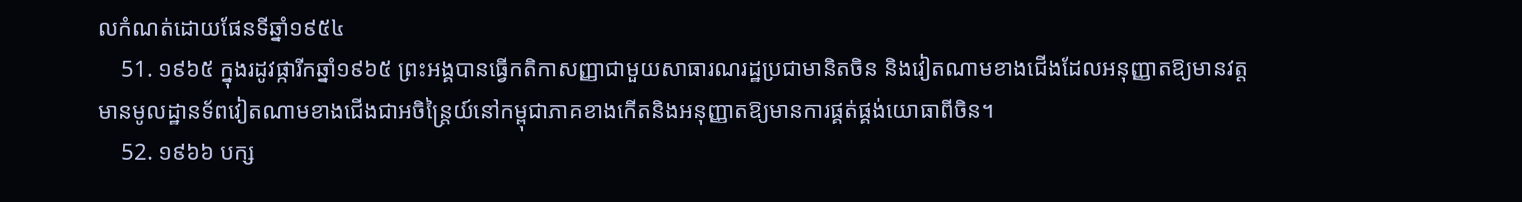លកំណត់ដោយផែនទីឆ្នាំ១៩៥៤
    51. ១៩៦៥ ក្នុងរដូវផ្ការីកឆ្នាំ១៩៦៥ ព្រះអង្គបានធ្វើកតិកាសញ្ញាជាមួយសាធារណរដ្ឋប្រជាមានិតចិន និងវៀតណាមខាងជើងដែលអនុញ្ញាតឱ្យមានវត្តមានមូលដ្ឋានទ័ពវៀតណាមខាងជើងជាអចិន្ត្រៃយ៍នៅកម្ពុជាភាគខាងកើតនិងអនុញ្ញាតឱ្យមានការផ្គត់ផ្គង់យោធាពីចិន។
    52. ១៩៦៦ បក្ស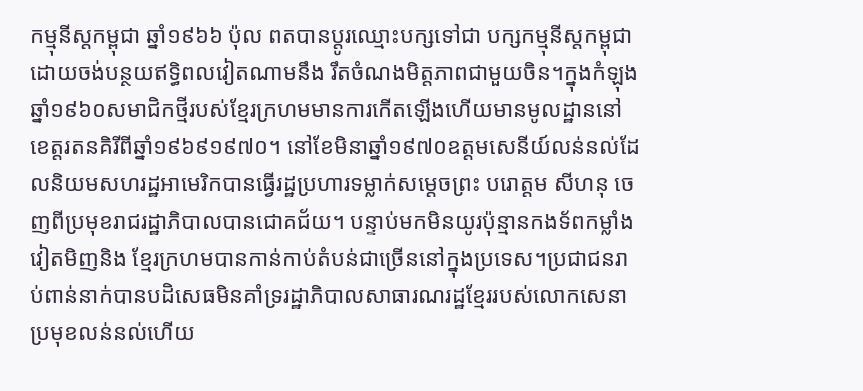កម្មុនីស្តកម្ពុជា ឆ្នាំ១៩៦៦ ប៉ុល ពតបានប្តូរឈ្មោះបក្សទៅជា បក្សកម្មុនីស្តកម្ពុជា ដោយចង់បន្ថយឥទ្ធិពលវៀតណាមនឹង រឹតចំណងមិត្តភាពជាមួយចិន។ក្នុងកំឡុងឆ្នាំ១៩៦០សមាជិកថ្មីរបស់ខ្មែរក្រហមមានការកើតឡើងហើយមានមូលដ្ឋាននៅខេត្តរតនគិរីពីឆ្នាំ១៩៦៩១៩៧០។ នៅខែមិនាឆ្នាំ១៩៧០ឧត្តមសេនីយ៍លន់នល់ដែលនិយមសហរដ្ឋអាមេរិកបានធ្វើរដ្ឋប្រហារទម្លាក់សម្តេចព្រះ បរោត្តម សីហនុ ចេញពីប្រមុខរាជរដ្ឋាភិបាលបានជោគជ័យ។ បន្ទាប់មកមិនយូរប៉ុន្មានកងទ័ពកម្លាំងវៀតមិញនិង ខ្មែរក្រហមបានកាន់កាប់តំបន់ជាច្រើននៅក្នុងប្រទេស។ប្រជាជនរាប់ពាន់នាក់បានបដិសេធមិនគាំទ្ររដ្ឋាភិបាលសាធារណរដ្ឋខ្មែររបស់លោកសេនាប្រមុខលន់នល់ហើយ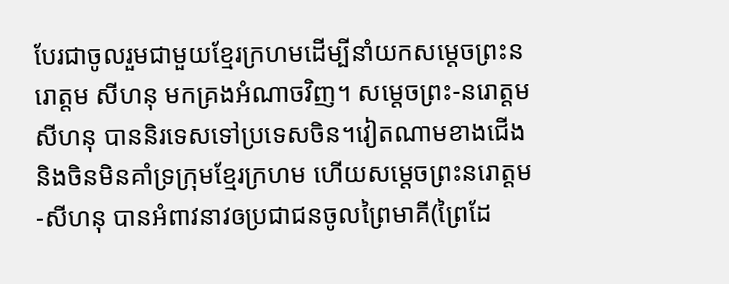បែរជាចូលរួមជាមួយខ្មែរក្រហមដើម្បីនាំយកសម្តេចព្រះនរោត្តម សីហនុ មកគ្រងអំណាចវិញ។ សម្តេចព្រះ-នរោត្តម សីហនុ បាននិរទេសទៅប្រទេសចិន។វៀតណាមខាងជើងនិងចិនមិនគាំទ្រក្រុមខ្មែរក្រហម ហើយសម្តេចព្រះនរោត្តម-សីហនុ បានអំពាវនាវឲប្រជាជនចូលព្រៃមាគី(ព្រៃដែ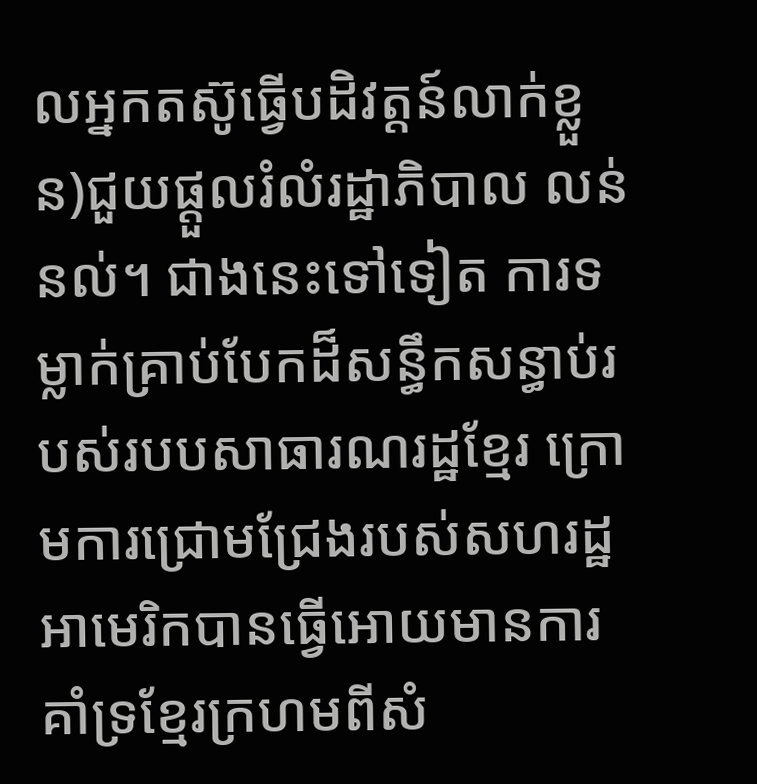លអ្នកតស៊ូធ្វើបដិវត្តន៍លាក់ខ្លួន)ជួយផ្តួលរំលំរដ្ឋាភិបាល លន់ នល់។ ជាងនេះទៅទៀត ការទម្លាក់គ្រាប់បែកដ៏សន្ធឹកសន្ធាប់របស់របបសាធារណរដ្ឋខ្មែរ ក្រោមការជ្រោមជ្រែងរបស់សហរដ្ឋអាមេរិកបានធ្វើអោយមានការគាំទ្រខ្មែរក្រហមពីសំ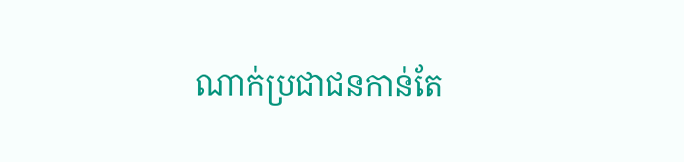ណាក់ប្រជាជនកាន់តែ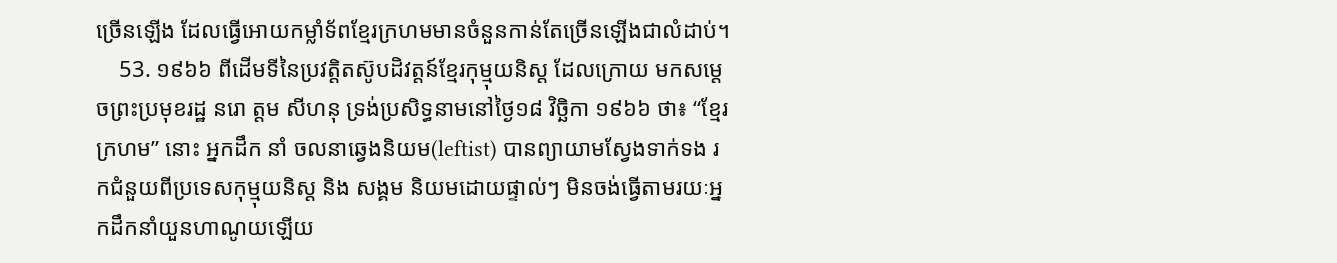ច្រើនឡើង ដែលធ្វើអោយកម្លាំទ័ពខ្មែរក្រហមមានចំនួនកាន់តែច្រើនឡើងជាលំដាប់។
    53. ១៩៦៦ ពីដើមទីនៃប្រវត្តិតស៊ូបដិវត្តន៍ខ្មែរកុម្មុយនិស្ត ដែលក្រោយ មកសម្តេចព្រះប្រមុខរដ្ឋ នរោ ត្តម សីហនុ ទ្រង់ប្រសិទ្ធនាមនៅថ្ងៃ១៨ វិច្ឆិកា ១៩៦៦ ថា៖ “ខ្មែរក្រហម” នោះ អ្នកដឹក នាំ ចលនាឆ្វេងនិយម(leftist) បានព្យាយាមស្វែងទាក់ទង រកជំនួយពីប្រទេសកុម្មុយនិស្ត និង សង្គម និយមដោយផ្ទាល់ៗ មិនចង់ធ្វើតាមរយៈអ្នកដឹកនាំយួនហាណូយឡើយ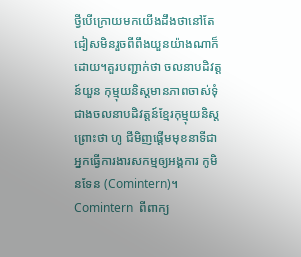ថ្វីបើក្រោយមកយើងដឹងថានៅតែជៀសមិនរួចពីពឹងយួនយ៉ាងណាក៏ដោយ។គួរបញ្ជាក់ថា ចលនាបដិវត្តន៍យួន កុម្មុយនិស្តមានភាពចាស់ទុំជាងចលនាបដិវត្តន៍ខ្មែរកុម្មុយនិស្ត ព្រោះថា ហូ ជីមិញផ្តើមមុខនាទីជាអ្នកធ្វើការងារសកម្មឲ្យអង្គការ កូមិនទែន (Comintern)។  Comintern  ពីពាក្យ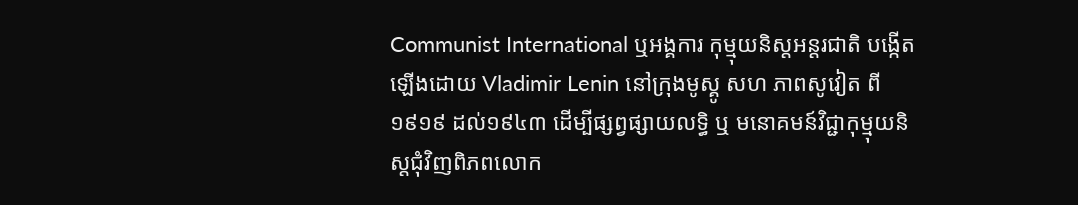Communist International ឬអង្គការ កុម្មុយនិស្តអន្តរជាតិ បង្កើតឡើងដោយ Vladimir Lenin នៅក្រុងមូស្គូ សហ ភាពសូវៀត ពី១៩១៩ ដល់១៩៤៣ ដើម្បីផ្សព្វផ្សាយលទ្ធិ ឬ មនោគមន៍វិជ្ជាកុម្មុយនិស្តជុំវិញពិភពលោក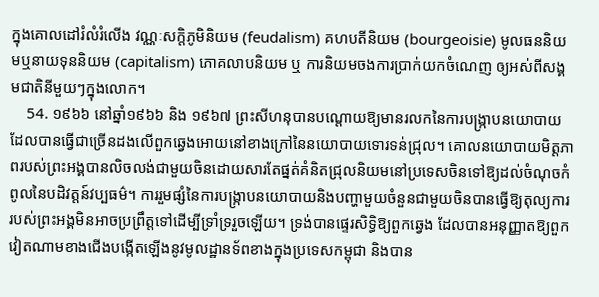ក្នុងគោលដៅរំលំរំលើង វណ្ណៈសក្តិភូមិនិយម (feudalism) គហបតីនិយម (bourgeoisie) មូលធននិយមឬនាយទុននិយម (capitalism) ភោគលាបនិយម ឬ ការនិយមចងការប្រាក់យកចំណេញ ឲ្យអស់ពីសង្គមជាតិនីមួយៗក្នុងលោក។
    54. ១៩៦៦ នៅឆ្នាំ១៩៦៦ និង ១៩៦៧ ព្រះសីហនុបានបណ្ដោយឱ្យមានរលកនៃការបង្ក្រាបនយោបាយដែលបានធ្វើជាច្រើនដងលើពួកឆ្វេងអោយនៅខាងក្រៅនៃនយោបាយទោរទន់ជ្រុល។ គោលនយោបាយមិត្តភាពរបស់ព្រះអង្គបានលិចលង់ជាមួយចិនដោយសារតែផ្នត់គំនិតជ្រុលនិយមនៅប្រទេសចិនទៅឱ្យដល់ចំណុចកំពូលនៃបដិវត្តន៍វប្បធម៌។ ការរួមផ្សំនៃការបង្ក្រាបនយោបាយនិងបញ្ហាមួយចំនួនជាមួយចិនបានធ្វើឱ្យតុល្យការរបស់ព្រះអង្គមិនអាចប្រព្រឹត្តទៅដើម្បីទ្រាំទ្ររួចឡើយ។ ទ្រង់បានផ្ទេរសិទ្ធិឱ្យពួកឆ្វេង ដែលបានអនុញ្ញាតឱ្យពួកវៀតណាមខាងជើងបង្កើតឡើងនូវមូលដ្ឋានទ័ពខាងក្នុងប្រទេសកម្ពុជា និងបាន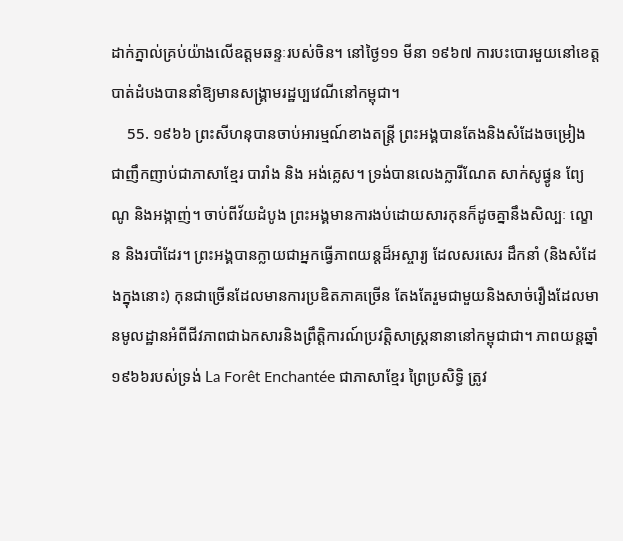ដាក់ភ្នាល់គ្រប់យ៉ាងលើឧត្តមឆន្ទៈរបស់ចិន។ នៅថ្ងៃ១១ មីនា ១៩៦៧ ការបះបោរមួយនៅខេត្តបាត់ដំបងបាននាំឱ្យមានសង្គ្រាមរដ្ឋប្បវេណីនៅកម្ពុជា។
    55. ១៩៦៦ ព្រះសីហនុបានចាប់អារម្មណ៍ខាងតន្ត្រី ព្រះអង្គបានតែងនិងសំដែងចម្រៀងជាញឹកញាប់ជាភាសាខ្មែរ បារាំង និង អង់គ្លេស។ ទ្រង់បានលេងក្លារីណែត សាក់សូផ្វូន ព្យែណូ និងអង្កាញ់។ ចាប់ពីវ័យដំបូង ព្រះអង្គមានការងប់ដោយសារកុនក៏ដូចគ្នានឹងសិល្បៈ ល្ខោន និងរបាំដែរ។ ព្រះអង្គបានក្លាយជាអ្នកធ្វើភាពយន្តដ៏អស្ចារ្យ ដែលសរសេរ ដឹកនាំ (និងសំដែងក្នុងនោះ) កុនជាច្រើនដែលមានការប្រឌិតភាគច្រើន តែងតែរួមជាមួយនិងសាច់រឿងដែលមានមូលដ្ឋានអំពីជីវភាពជាឯកសារនិងព្រឹត្តិការណ៍ប្រវត្តិសាស្ត្រនានានៅកម្ពុជាជា។ ភាពយន្តឆ្នាំ១៩៦៦របស់ទ្រង់ La Forêt Enchantée ជាភាសាខ្មែរ ព្រៃប្រសិទ្ធិ ត្រូវ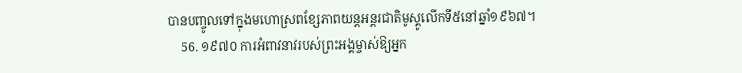បានបញ្ចូលទៅក្នុងមហោស្រពខ្សែភាពយន្តអន្តរជាតិមូស្គូលើកទី៥នៅឆ្នាំ១៩៦៧។
    56. ១៩៧០ ការអំពាវនាវរបស់ព្រះអង្គម្ចាស់ឱ្យអ្នក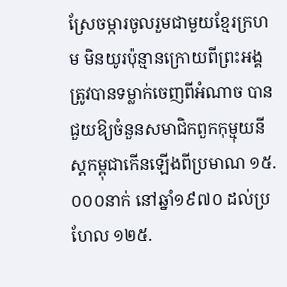ស្រែចម្ការចូលរួមជាមួយខ្មែរក្រហម មិនយូរប៉ុន្មានក្រោយពីព្រះអង្គត្រូវបានទម្លាក់ចេញពីអំណាច បានជួយឱ្យចំនួនសមាជិកពួកកុម្មុយនីស្តកម្ពុជាកើនឡើងពីប្រមាណ ១៥.០០០នាក់ នៅឆ្នាំ១៩៧០ ដល់ប្រហែល ១២៥.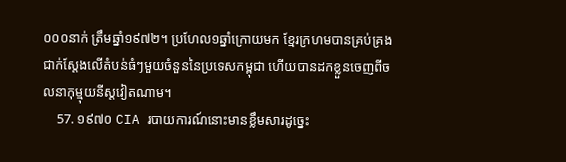០០០នាក់ ត្រឹមឆ្នាំ១៩៧២។ ប្រហែល១ឆ្នាំក្រោយមក ខ្មែរក្រហមបានគ្រប់គ្រងជាក់ស្ដែងលើតំបន់ធំៗមួយចំនួននៃប្រទេសកម្ពុជា ហើយបានដកខ្លួនចេញពីចលនាកុម្មុយនីស្តវៀតណាម។
    57. ១៩៧០ CIA របាយការណ៍នោះមានខ្លឹមសារដូច្នេះ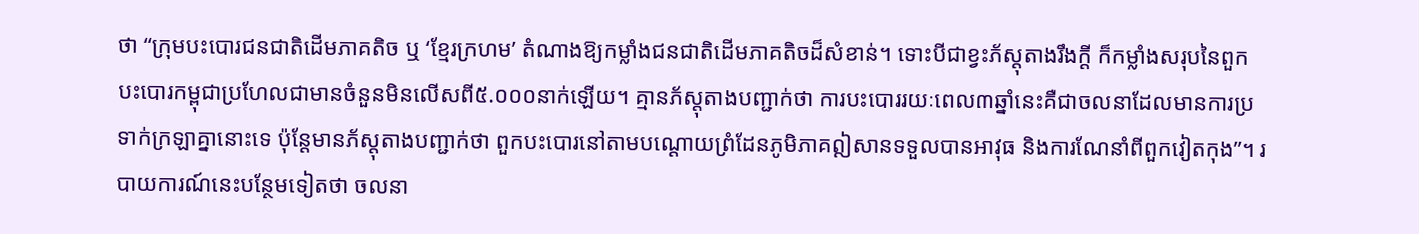ថា “ក្រុមបះបោរជនជាតិដើមភាគតិច ឬ ‘ខ្មែរក្រហម’ តំណាងឱ្យកម្លាំងជនជាតិដើមភាគតិចដ៏សំខាន់។ ទោះបីជាខ្វះភ័ស្តុតាងរឹងក្ដី ក៏កម្លាំងសរុបនៃពួកបះបោរកម្ពុជាប្រហែលជាមានចំនួនមិនលើសពី៥.០០០នាក់ឡើយ។ គ្មានភ័ស្តុតាងបញ្ជាក់ថា ការបះបោររយៈពេល៣ឆ្នាំនេះគឺជាចលនាដែលមានការប្រទាក់ក្រឡាគ្នានោះទេ ប៉ុន្តែមានភ័ស្តុតាងបញ្ជាក់ថា ពួកបះបោរនៅតាមបណ្ដោយព្រំដែនភូមិភាគឦសានទទួលបានអាវុធ និងការណែនាំពីពួកវៀតកុង”។ របាយការណ៍នេះបន្ថែមទៀតថា ចលនា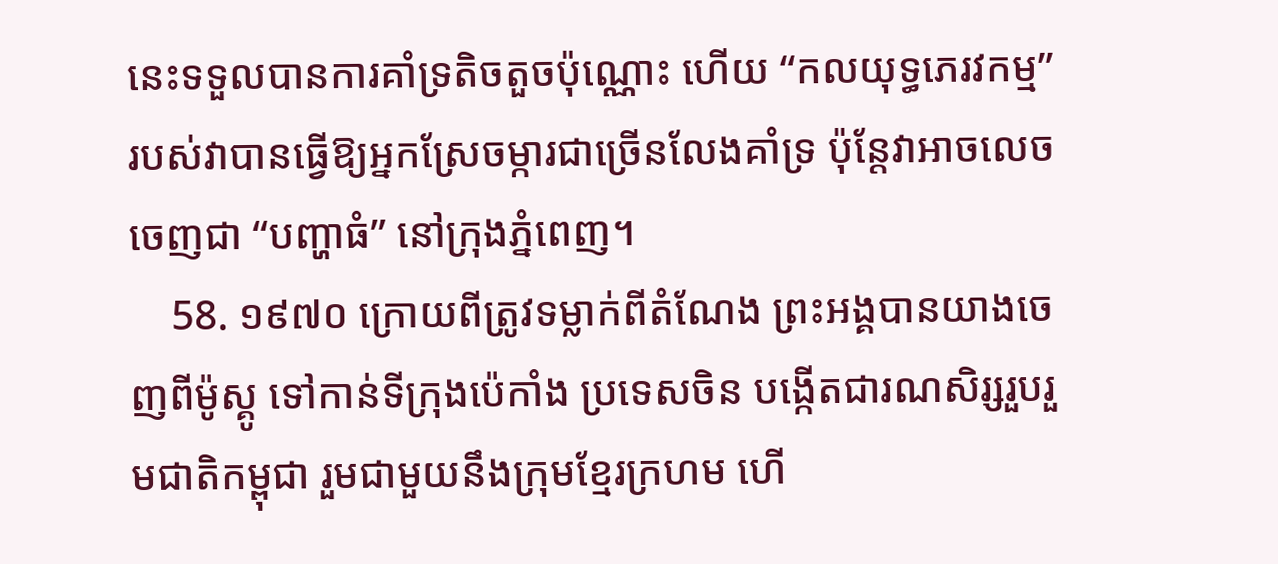នេះទទួលបានការគាំទ្រតិចតួចប៉ុណ្ណោះ ហើយ “កលយុទ្ធភេរវកម្ម” របស់វាបានធ្វើឱ្យអ្នកស្រែចម្ការជាច្រើនលែងគាំទ្រ ប៉ុន្តែវាអាចលេចចេញជា “បញ្ហាធំ” នៅក្រុងភ្នំពេញ។
    58. ១៩៧០ ក្រោយពីត្រូវទម្លាក់ពីតំណែង ព្រះអង្គបានយាងចេញពីម៉ូស្គូ ទៅកាន់ទីក្រុងប៉េកាំង ប្រទេសចិន បង្កើតជារណសិរ្សរួបរួមជាតិកម្ពុជា រួមជាមួយនឹងក្រុមខ្មែរក្រហម ហើ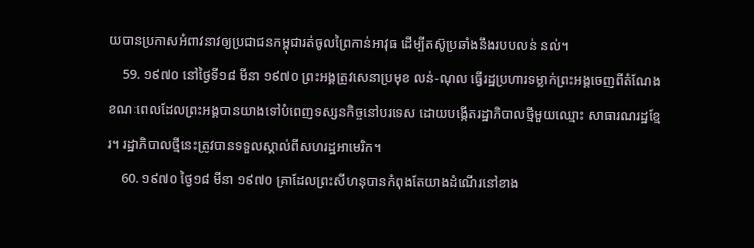យបានប្រកាសអំពាវនាវឲ្យប្រជាជនកម្ពុជារត់ចូលព្រៃកាន់អាវុធ ដើម្បីតស៊ូប្រឆាំងនឹងរបបលន់ នល់។
    59. ១៩៧០ នៅថ្ងៃទី១៨ មីនា ១៩៧០ ព្រះអង្គត្រូវសេនាប្រមុខ លន់-ណុល ធ្វើរដ្ឋប្រហារទម្លាក់ព្រះអង្គចេញពីតំណែង ខណៈពេលដែលព្រះអង្គបានយាងទៅបំពេញទស្សនកិច្ចនៅបរទេស ដោយបង្កើតរដ្ឋាភិបាលថ្មីមួយឈ្មោះ សាធារណរដ្ឋខ្មែរ។ រដ្ឋាភិបាលថ្មីនេះត្រូវបានទទួលស្គាល់ពីសហរដ្ឋអាមេរិក។
    60. ១៩៧០ ថ្ងៃ១៨ មីនា ១៩៧០ គ្រាដែលព្រះសីហនុបានកំពុងតែយាងដំណើរនៅខាង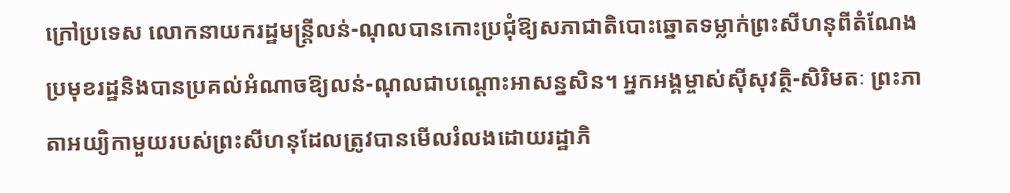ក្រៅប្រទេស លោកនាយករដ្ឋមន្ត្រីលន់-ណុលបានកោះប្រជុំឱ្យសភាជាតិបោះឆ្នោតទម្លាក់ព្រះសីហនុពីតំណែងប្រមុខរដ្ឋនិងបានប្រគល់អំណាចឱ្យលន់-ណុលជាបណ្ដោះអាសន្នសិន។ អ្នកអង្គម្ចាស់ស៊ីសុវត្ថិ-សិរិមតៈ ព្រះភាតាអយ្យិកាមួយរបស់ព្រះសីហនុដែលត្រូវបានមើលរំលងដោយរដ្ឋាភិ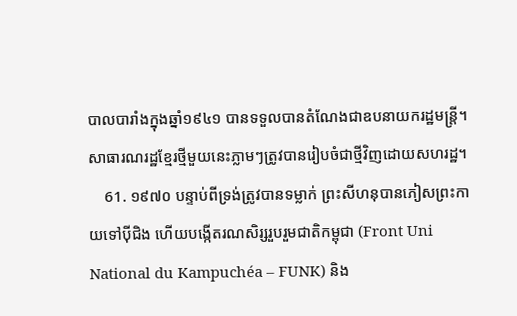បាលបារាំងក្នុងឆ្នាំ១៩៤១ បានទទួលបានតំណែងជាឧបនាយករដ្ឋមន្ត្រី។ សាធារណរដ្ឋខ្មែរថ្មីមួយនេះភ្លាមៗត្រូវបានរៀបចំជាថ្មីវិញដោយសហរដ្ឋ។
    61. ១៩៧០ បន្ទាប់ពីទ្រង់ត្រូវបានទម្លាក់ ព្រះសីហនុបានភៀសព្រះកាយទៅប៉ីជិង ហើយបង្កើតរណសិរ្សរួបរួមជាតិកម្ពុជា (Front Uni National du Kampuchéa – FUNK) និង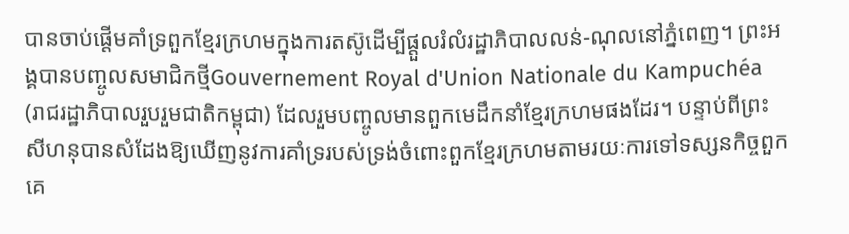បានចាប់ផ្ដើមគាំទ្រពួកខ្មែរក្រហមក្នុងការតស៊ូដើម្បីផ្ដួលរំលំរដ្ឋាភិបាលលន់-ណុលនៅភ្នំពេញ។ ព្រះអង្គបានបញ្ចូលសមាជិកថ្មីGouvernement Royal d'Union Nationale du Kampuchéa (រាជរដ្ឋាភិបាលរួបរួមជាតិកម្ពុជា) ដែលរួមបញ្ចូលមានពួកមេដឹកនាំខ្មែរក្រហមផងដែរ។ បន្ទាប់ពីព្រះសីហនុបានសំដែងឱ្យឃើញនូវការគាំទ្ររបស់ទ្រង់ចំពោះពួកខ្មែរក្រហមតាមរយៈការទៅទស្សនកិច្ចពួកគេ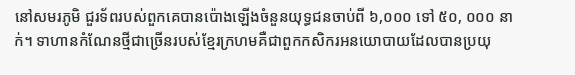នៅសមរភូមិ ជួរទ័ពរបស់ពួកគេបានប៉ោងឡើងចំនួនយុទ្ធជនចាប់ពី ៦,០០០ ទៅ ៥០, ០០០ នាក់។ ទាហានកំណែនថ្មីជាច្រើនរបស់ខ្មែរក្រហមគឺជាពួកកសិករអនយោបាយដែលបានប្រយុ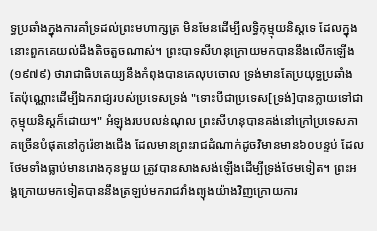ទ្ធប្រឆាំងក្នុងការគាំទ្រដល់ព្រះមហាក្សត្រ មិនមែនដើម្បីលទ្ធិកុម្មុយនិស្តទេ ដែលក្នុងនោះពួកគេយល់ដឹងតិចតួចណាស់។ ព្រះបាទសីហនុក្រោយមកបាននឹងលើកឡើង (១៩៧៩) ថារាជាធិបតេយ្យនឹងកំពុងបានគេលុបចោល ទ្រង់មានតែប្រយុទ្ធប្រឆាំងតែប៉ុណ្ណោះដើម្បីឯករាជ្យរបស់ប្រទេសទ្រង់ "ទោះបីជាប្រទេស[ទ្រង់]បានក្លាយទៅជាកុម្មុយនិស្តក៏ដោយ។" អំឡុងរបបលន់ណុល ព្រះសីហនុបានគង់នៅក្រៅប្រទេសភាគច្រើនបំផុតនៅកូរ៉េខាងជើង ដែលមានព្រះរាជដំណាក់ដូចវិមានមាន៦០បន្ទប់ ដែលថែមទាំងធ្លាប់មានរោងកុនមួយ ត្រូវបានសាងសង់ឡើងដើម្បីទ្រង់ថែមទៀត។ ព្រះអង្គក្រោយមកទៀតបាននឹងត្រឡប់មករាជវាំងព្យុងយ៉ាងវិញក្រោយការ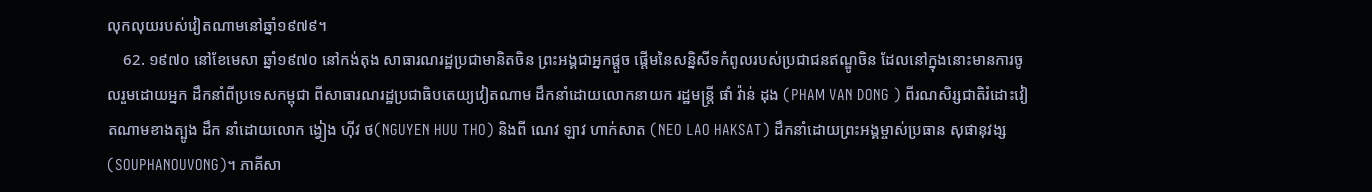លុកលុយរបស់វៀតណាមនៅឆ្នាំ១៩៧៩។
    62. ១៩៧០ នៅខែមេសា ឆ្នាំ១៩៧០ នៅកង់តុង សាធារណរដ្ឋប្រជាមានិតចិន ព្រះអង្គជាអ្នកផ្តួច ផ្តើមនៃសន្និសីទកំពូលរបស់ប្រជាជនឥណ្ឌូចិន ដែលនៅក្នុងនោះមានការចូលរួមដោយអ្នក ដឹកនាំពីប្រទេសកម្ពុជា ពីសាធារណរដ្ឋប្រជាធិបតេយ្យវៀតណាម ដឹកនាំដោយលោកនាយក រដ្ឋមន្រ្តី ផាំ វ៉ាន់ ដុង (PHAM VAN DONG ) ពីរណសិរ្សជាតិរំដោះវៀតណាមខាងត្បូង ដឹក នាំដោយលោក ង្វៀង ហ៊ីវ ថ(NGUYEN HUU THO) និងពី ណេវ ឡាវ ហាក់សាត (NEO LAO HAKSAT) ដឹកនាំដោយព្រះអង្គម្ចាស់ប្រធាន សុផានុវង្ស (SOUPHANOUVONG)។ ភាគីសា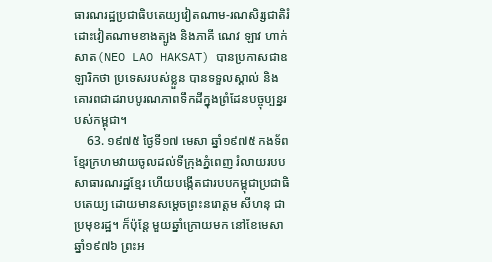ធារណរដ្ឋប្រជាធិបតេយ្យវៀតណាម-រណសិរ្សជាតិរំដោះវៀតណាមខាងត្បូង និងភាគី ណេវ ឡាវ ហាក់សាត(NEO LAO HAKSAT) បានប្រកាសជាឧឡារិកថា ប្រទេសរបស់ខ្លួន បានទទួលស្គាល់ និងគោរពជាដរាបបូរណភាពទឹកដីក្នុងព្រំដែនបច្ចុប្បន្នរបស់កម្ពុជា។
    63. ១៩៧៥ ថ្ងៃទី១៧ មេសា ឆ្នាំ១៩៧៥ កងទ័ពខ្មែរក្រហមវាយចូលដល់ទីក្រុងភ្នំពេញ រំលាយរបបសាធារណរដ្ឋខ្មែរ ហើយបង្កើតជារបបកម្ពុជាប្រជាធិបតេយ្យ ដោយមានសម្តេចព្រះនរោត្តម សីហនុ ជាប្រមុខរដ្ឋ។ ក៏ប៉ុន្តែ មួយឆ្នាំក្រោយមក នៅខែមេសា ឆ្នាំ១៩៧៦ ព្រះអ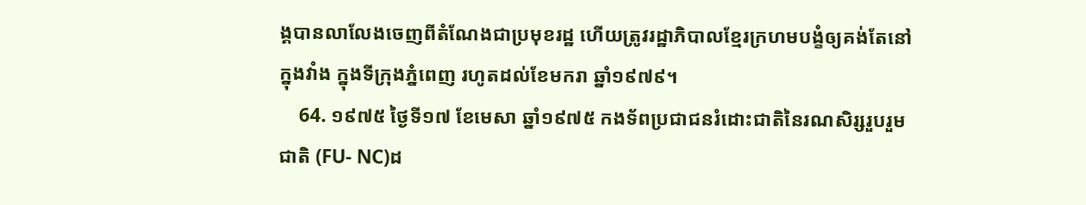ង្គបានលាលែងចេញពីតំណែងជាប្រមុខរដ្ឋ ហើយត្រូវរដ្ឋាភិបាលខ្មែរក្រហមបង្ខំឲ្យគង់តែនៅក្នុងវាំង ក្នុងទីក្រុងភ្នំពេញ រហូតដល់ខែមករា ឆ្នាំ១៩៧៩។
    64. ១៩៧៥ ថ្ងៃទី១៧ ខែមេសា ឆ្នាំ១៩៧៥ កងទ័ពប្រជាជនរំដោះជាតិនៃរណសិរ្សរួបរួមជាតិ (FU- NC)ដ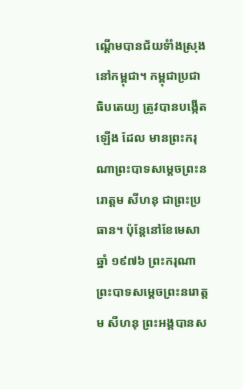ណ្តើមបានជ័យទំាំងស្រុងនៅកម្ពុជា។ កម្ពុជាប្រជាធិបតេយ្យ ត្រូវបានបង្កើតឡើង ដែល មានព្រះករុណាព្រះបាទសម្តេចព្រះនរោត្តម សីហនុ ជាព្រះប្រធាន។ ប៉ុន្តែនៅខែមេសា ឆ្នាំ ១៩៧៦ ព្រះករុណាព្រះបាទសម្តេចព្រះនរោត្តម សីហនុ ព្រះអង្គបានស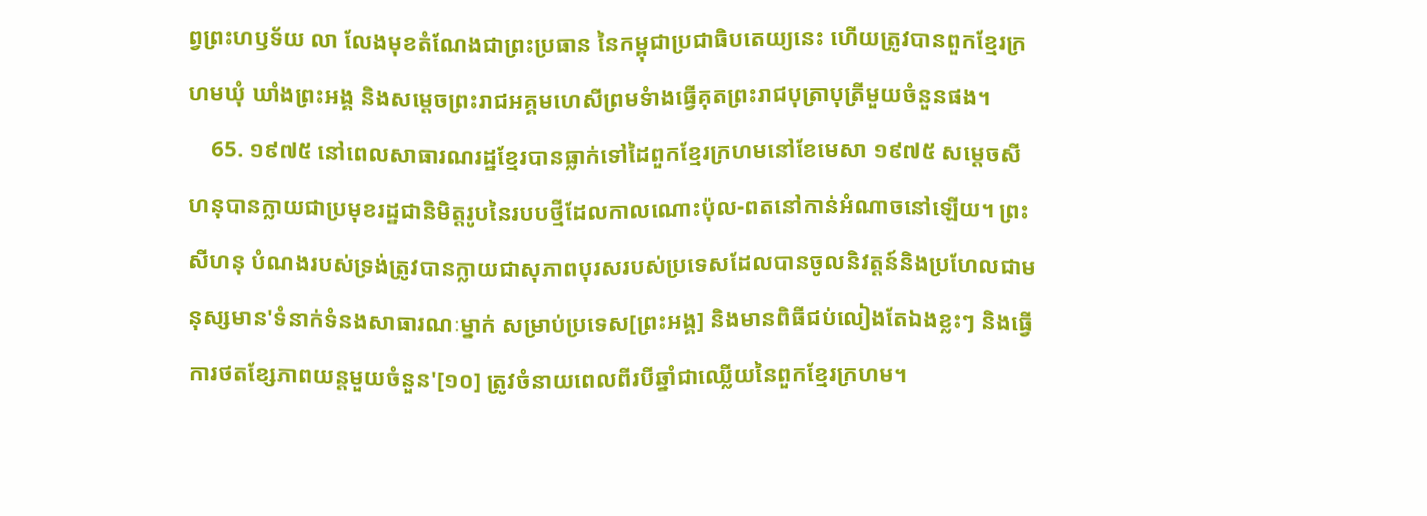ព្វព្រះហឫទ័យ លា លែងមុខតំណែងជាព្រះប្រធាន នៃកម្ពុជាប្រជាធិបតេយ្យនេះ ហើយត្រូវបានពួកខ្មែរក្រហមឃុំ ឃាំងព្រះអង្គ និងសម្តេចព្រះរាជអគ្គមហេសីព្រមទំាងធ្វើគុតព្រះរាជបុត្រាបុត្រីមួយចំនួនផង។
    65. ១៩៧៥ នៅពេលសាធារណរដ្ឋខ្មែរបានធ្លាក់ទៅដៃពួកខ្មែរក្រហមនៅខែមេសា ១៩៧៥ សម្ដេចសីហនុបានក្លាយជាប្រមុខរដ្ឋជានិមិត្តរូបនៃរបបថ្មីដែលកាលណោះប៉ុល-ពតនៅកាន់អំណាចនៅឡើយ។ ព្រះសីហនុ បំណងរបស់ទ្រង់ត្រូវបានក្លាយជាសុភាពបុរសរបស់ប្រទេសដែលបានចូលនិវត្តន៍និងប្រហែលជាមនុស្សមាន'ទំនាក់ទំនងសាធារណៈម្នាក់ សម្រាប់ប្រទេស[ព្រះអង្គ] និងមានពិធីជប់លៀងតែឯងខ្លះៗ និងធ្វើការថតខ្សែភាពយន្តមួយចំនួន'[១០] ត្រូវចំនាយពេលពីរបីឆ្នាំជាឈ្លើយនៃពួកខ្មែរក្រហម។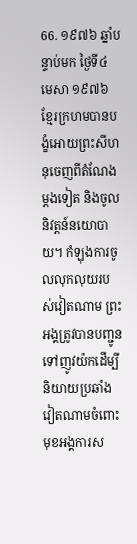66. ១៩៧៦ ឆ្នាំបន្ទាប់មក ថ្ងៃទី៤ មេសា ១៩៧៦ ខ្មែរក្រហមបានបង្ខំអោយព្រះសីហនុចេញពីតំណែងម្ដងទៀត និងចូលនិវត្តន៍នយោបាយ។ កំឡុងការចូលលុកលុយរបស់វៀតណាម ព្រះអង្គត្រូវបានបញ្ជូនទៅញូវយ៉កដើម្បីនិយាយប្រឆាំងវៀតណាមចំពោះមុខអង្គការស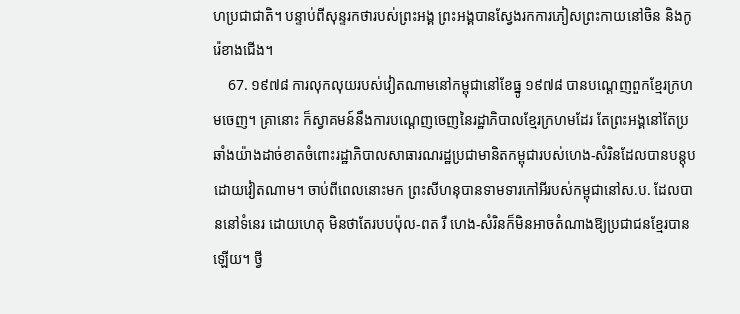ហប្រជាជាតិ។ បន្ទាប់ពីសុន្ទរកថារបស់ព្រះអង្គ ព្រះអង្គបានស្វែងរកការភៀសព្រះកាយនៅចិន និងកូរ៉េខាងជើង។
    67. ១៩៧៨ ការលុកលុយរបស់វៀតណាមនៅកម្ពុជានៅខែធ្នូ ១៩៧៨ បានបណ្ដេញពួកខ្មែរក្រហមចេញ។ គ្រានោះ ក៏ស្វាគមន៍នឹងការបណ្ដេញចេញនៃរដ្ឋាភិបាលខ្មែរក្រហមដែរ តែព្រះអង្គនៅតែប្រឆាំងយ៉ាងដាច់ខាតចំពោះរដ្ឋាភិបាលសាធារណរដ្ឋប្រជាមានិតកម្ពុជារបស់ហេង-សំរិនដែលបានបន្តុបដោយវៀតណាម។ ចាប់ពីពេលនោះមក ព្រះសីហនុបានទាមទារកៅអីរបស់កម្ពុជានៅស.ប. ដែលបាននៅទំនេរ ដោយហេតុ មិនថាតែរបបប៉ុល-ពត រឺ ហេង-សំរិនក៏មិនអាចតំណាងឱ្យប្រជាជនខ្មែរបានឡើយ។ ថ្វី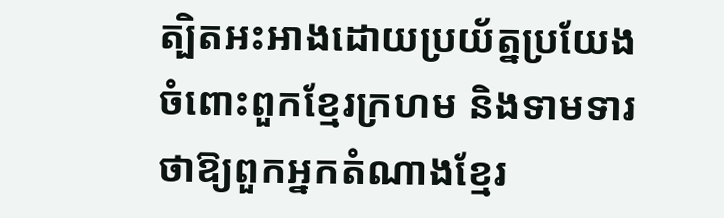ត្បិតអះអាងដោយប្រយ័ត្នប្រយែងចំពោះពួកខ្មែរក្រហម និងទាមទារថាឱ្យពួកអ្នកតំណាងខ្មែរ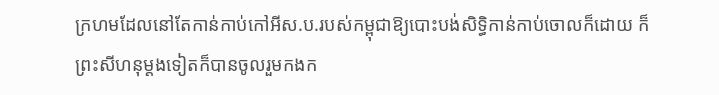ក្រហមដែលនៅតែកាន់កាប់កៅអីស.ប.របស់កម្ពុជាឱ្យបោះបង់សិទ្ធិកាន់កាប់ចោលក៏ដោយ ក៏ព្រះសីហនុម្ដងទៀតក៏បានចូលរួមកងក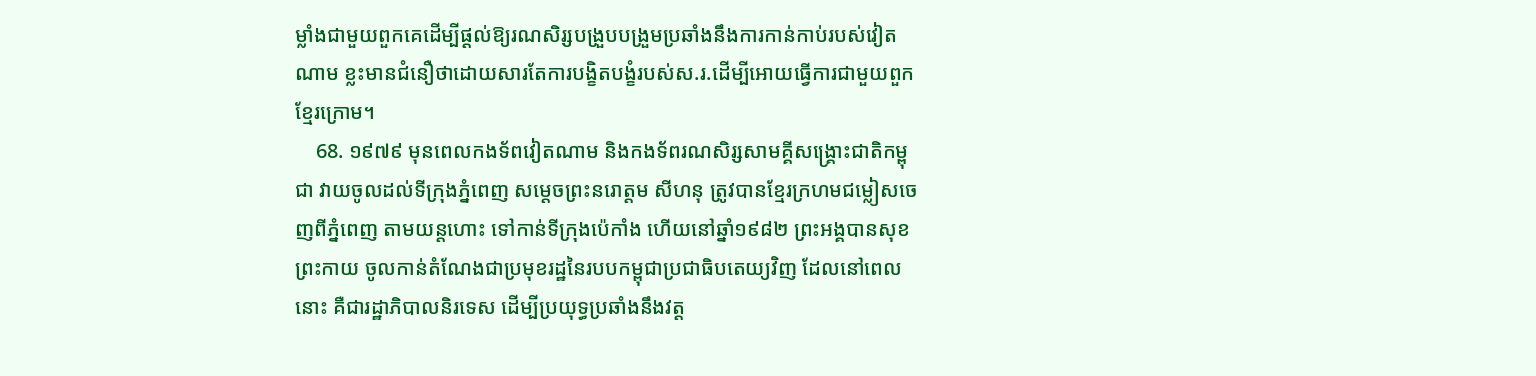ម្លាំងជាមួយពួកគេដើម្បីផ្ដល់ឱ្យរណសិរ្សបង្រួបបង្រួមប្រឆាំងនឹងការកាន់កាប់របស់វៀតណាម ខ្លះមានជំនឿថាដោយសារតែការបង្ខិតបង្ខំរបស់ស.រ.ដើម្បីអោយធ្វើការជាមួយពួកខ្មែរក្រោម។
    68. ១៩៧៩ មុនពេលកងទ័ពវៀតណាម និងកងទ័ពរណសិរ្សសាមគ្គីសង្រ្គោះជាតិកម្ពុជា វាយចូលដល់ទីក្រុងភ្នំពេញ សម្តេចព្រះនរោត្តម សីហនុ ត្រូវបានខ្មែរក្រហមជម្លៀសចេញពីភ្នំពេញ តាមយន្តហោះ ទៅកាន់ទីក្រុងប៉េកាំង ហើយនៅឆ្នាំ១៩៨២ ព្រះអង្គបានសុខព្រះកាយ ចូលកាន់តំណែងជាប្រមុខរដ្ឋនៃរបបកម្ពុជាប្រជាធិបតេយ្យវិញ ដែលនៅពេលនោះ គឺជារដ្ឋាភិបាលនិរទេស ដើម្បីប្រយុទ្ធប្រឆាំងនឹងវត្ត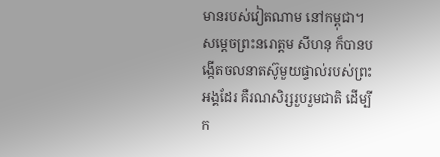មានរបស់វៀតណាម នៅកម្ពុជា។ សម្តេចព្រះនរោត្តម សីហនុ ក៏បានបង្កើតចលនាតស៊ូមួយផ្ទាល់របស់ព្រះអង្គដែរ គឺរណសិរ្សរួបរួមជាតិ ដើម្បីក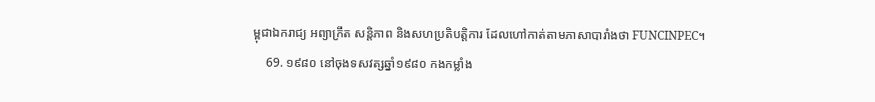ម្ពុជាឯករាជ្យ អព្យាក្រឹត សន្តិភាព និងសហប្រតិបត្តិការ ដែលហៅកាត់តាមភាសាបារាំងថា FUNCINPEC។
    69. ១៩៨០ នៅចុងទសវត្សឆ្នាំ១៩៨០ កងកម្លាំង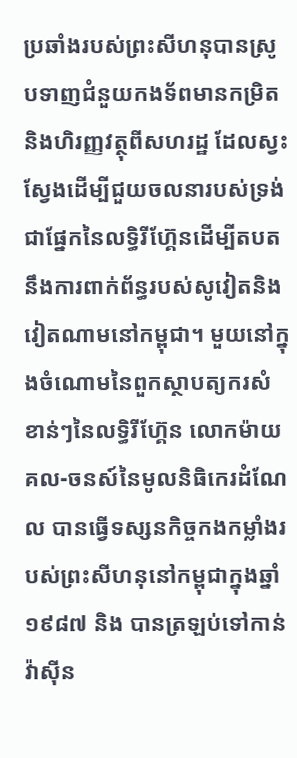ប្រឆាំងរបស់ព្រះសីហនុបានស្រូបទាញជំនួយកងទ័ពមានកម្រិតនិងហិរញ្ញវត្ថុពីសហរដ្ឋ ដែលស្វះស្វែងដើម្បីជួយចលនារបស់ទ្រង់ជាផ្នែកនៃលទ្ធិរីហ៊្គែនដើម្បីតបតនឹងការពាក់ព័ន្ធរបស់សូវៀតនិងវៀតណាមនៅកម្ពុជា។ មួយនៅក្នុងចំណោមនៃពួកស្ថាបត្យករសំខាន់ៗនៃលទ្ធិរីហ៊្គែន លោកម៉ាយគល-ចនស៍នៃមូលនិធិកេរដំណែល បានធ្វើទស្សនកិច្ចកងកម្លាំងរបស់ព្រះសីហនុនៅកម្ពុជាក្នុងឆ្នាំ១៩៨៧ និង បានត្រឡប់ទៅកាន់វ៉ាស៊ីន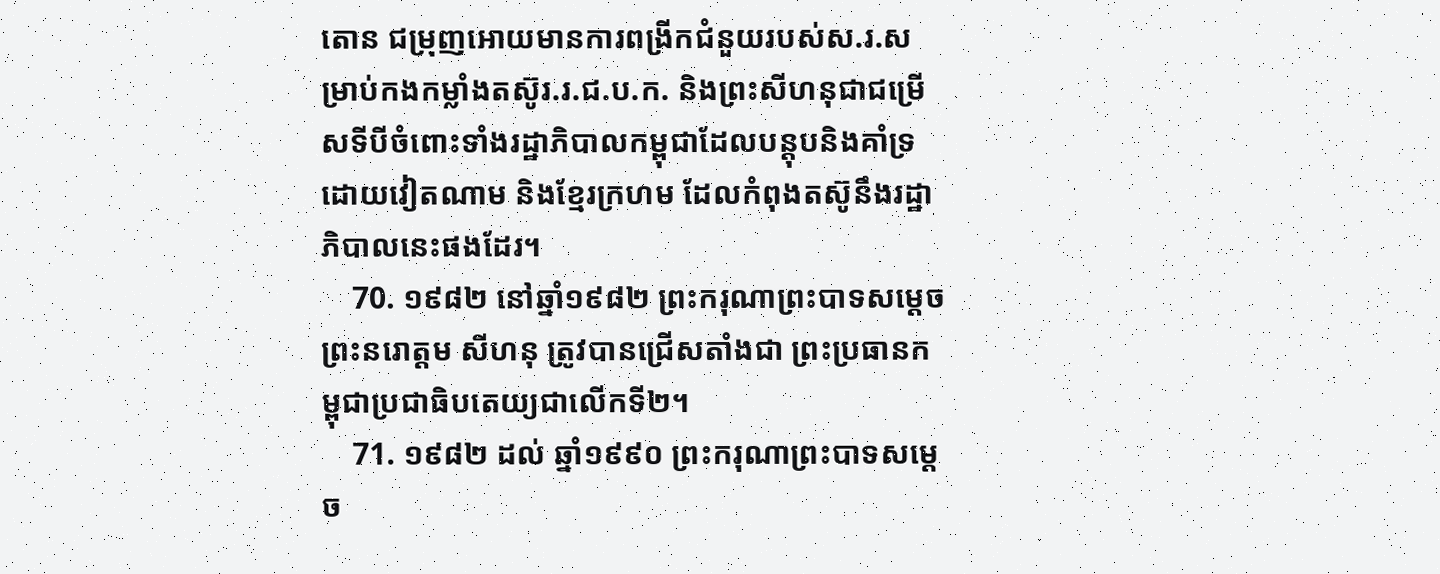តោន ជម្រុញអោយមានការពង្រីកជំនួយរបស់ស.រ.សម្រាប់កងកម្លាំងតស៊ូរ.រ.ជ.ប.ក. និងព្រះសីហនុជាជម្រើសទីបីចំពោះទាំងរដ្ឋាភិបាលកម្ពុជាដែលបន្តុបនិងគាំទ្រដោយវៀតណាម និងខ្មែរក្រហម ដែលកំពុងតស៊ូនឹងរដ្ឋាភិបាលនេះផងដែរ។
    70. ១៩៨២ នៅឆ្នាំ១៩៨២ ព្រះករុណាព្រះបាទសម្តេចព្រះនរោត្តម សីហនុ ត្រូវបានជ្រើសតាំងជា ព្រះប្រធានកម្ពុជាប្រជាធិបតេយ្យជាលើកទី២។
    71. ១៩៨២ ដល់ ឆ្នាំ១៩៩០ ព្រះករុណាព្រះបាទសម្តេច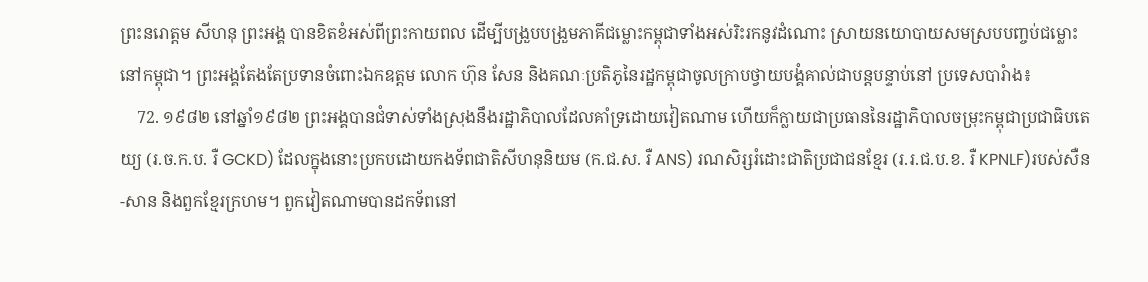ព្រះនរោត្តម សីហនុ ព្រះអង្គ បានខិតខំអស់ពីព្រះកាយពល ដើម្បីបង្រួបបង្រួមភាគីជម្លោះកម្ពុជាទាំងអស់រិះរកនូវដំណោះ ស្រាយនយោបាយសមស្របបញ្ចប់ជម្លោះនៅកម្ពុជា។ ព្រះអង្គតែងតែប្រទានចំពោះឯកឧត្តម លោក ហ៊ុន សែន និងគណៈប្រតិភូនៃរដ្ឋកម្ពុជាចូលក្រាបថ្វាយបង្គំគាល់ជាបន្តបន្ទាប់នៅ ប្រទេសបារំាង៖
    72. ១៩៨២ នៅឆ្នាំ១៩៨២ ព្រះអង្គបានជំទាស់ទាំងស្រុងនឹងរដ្ឋាភិបាលដែលគាំទ្រដោយវៀតណាម ហើយក៏ក្លាយជាប្រធាននៃរដ្ឋាភិបាលចម្រុះកម្ពុជាប្រជាធិបតេយ្យ (រ.ច.ក.ប. រឺ GCKD) ដែលក្នុងនោះប្រកបដោយកងទ័ពជាតិសីហនុនិយម (ក.ជ.ស. រឺ ANS) រណសិរ្សរំដោះជាតិប្រជាជនខ្មែរ (រ.រ.ជ.ប.ខ. រឺ KPNLF)របស់សឺន-សាន និងពួកខ្មែរក្រហម។ ពួកវៀតណាមបានដកទ័ពនៅ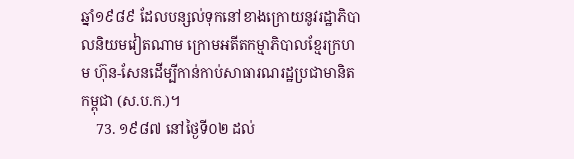ឆ្នាំ១៩៨៩ ដែលបន្សល់ទុកនៅខាងក្រោយនូវរដ្ឋាភិបាលនិយមវៀតណាម ក្រោមអតីតកម្មាភិបាលខ្មែរក្រហម ហ៊ុន-សែនដើម្បីកាន់កាប់សាធារណរដ្ឋប្រជាមានិតកម្ពុជា (ស.ប.ក.)។
    73. ១៩៨៧ នៅថ្ងៃទី០២ ដល់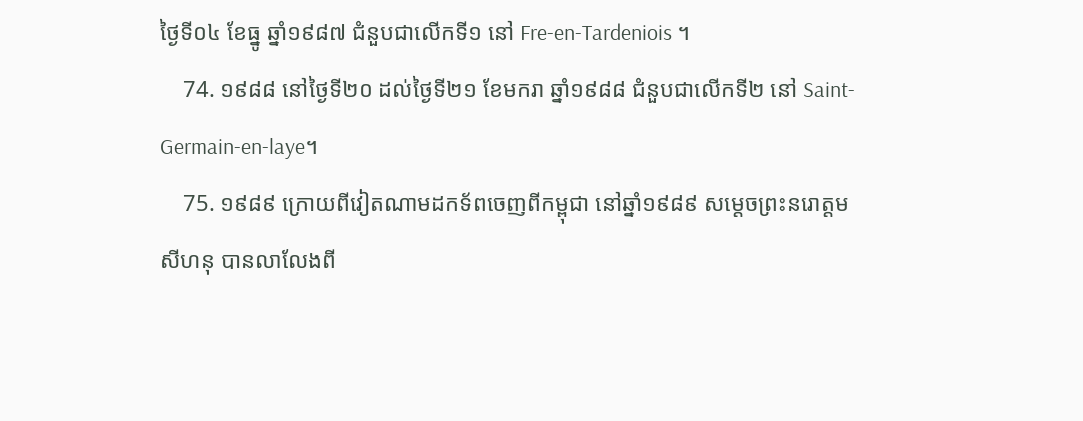ថ្ងៃទី០៤ ខែធ្នូ ឆ្នាំ១៩៨៧ ជំនួបជាលើកទី១ នៅ Fre-en-Tardeniois ។
    74. ១៩៨៨ នៅថ្ងៃទី២០ ដល់ថ្ងៃទី២១ ខែមករា ឆ្នាំ១៩៨៨ ជំនួបជាលើកទី២ នៅ Saint- Germain-en-laye។
    75. ១៩៨៩ ក្រោយពីវៀតណាមដកទ័ពចេញពីកម្ពុជា នៅឆ្នាំ១៩៨៩ សម្តេចព្រះនរោត្តម សីហនុ បានលាលែងពី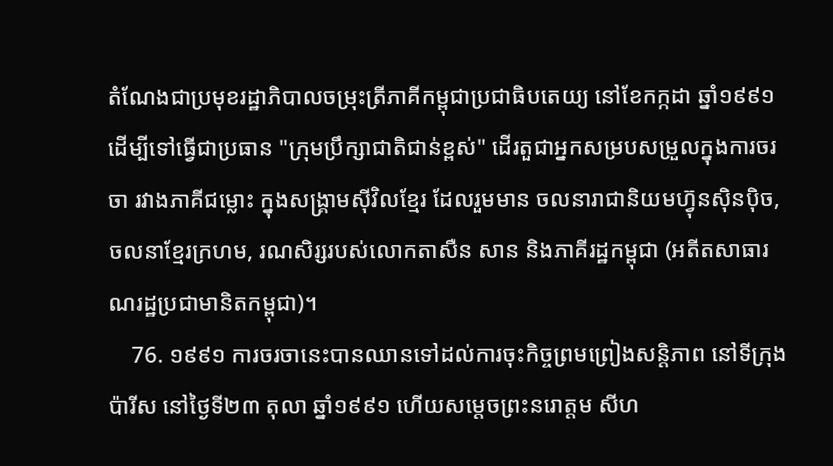តំណែងជាប្រមុខរដ្ឋាភិបាលចម្រុះត្រីភាគីកម្ពុជាប្រជាធិបតេយ្យ នៅខែកក្កដា ឆ្នាំ១៩៩១ ដើម្បីទៅធ្វើជាប្រធាន "ក្រុមប្រឹក្សាជាតិជាន់ខ្ពស់" ដើរតួជាអ្នកសម្របសម្រួលក្នុងការចរចា រវាងភាគីជម្លោះ ក្នុងសង្រ្គាមស៊ីវិលខ្មែរ ដែលរួមមាន ចលនារាជានិយមហ្វ៊ុនស៊ិនប៉ិច, ចលនាខ្មែរក្រហម, រណសិរ្សរបស់លោកតាសឺន សាន និងភាគីរដ្ឋកម្ពុជា (អតីតសាធារណរដ្ឋប្រជាមានិតកម្ពុជា)។
    76. ១៩៩១ ការចរចានេះបានឈានទៅដល់ការចុះកិច្ចព្រមព្រៀងសន្តិភាព នៅទីក្រុងប៉ារីស នៅថ្ងៃទី២៣ តុលា ឆ្នាំ១៩៩១ ហើយសម្តេចព្រះនរោត្តម សីហ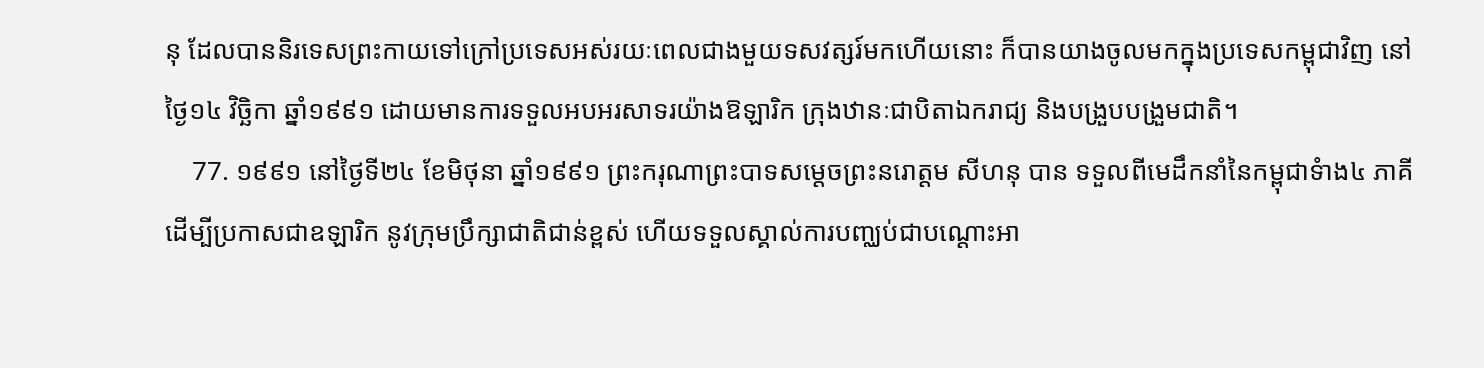នុ ដែលបាននិរទេសព្រះកាយទៅក្រៅប្រទេសអស់រយៈពេលជាងមួយទសវត្សរ៍មកហើយនោះ ក៏បានយាងចូលមកក្នុងប្រទេសកម្ពុជាវិញ នៅថ្ងៃ១៤ វិច្ឆិកា ឆ្នាំ១៩៩១ ដោយមានការទទួលអបអរសាទរយ៉ាងឱឡារិក ក្រុងឋានៈជាបិតាឯករាជ្យ និងបង្រួបបង្រួមជាតិ។
    77. ១៩៩១ នៅថ្ងៃទី២៤ ខែមិថុនា ឆ្នាំ១៩៩១ ព្រះករុណាព្រះបាទសម្តេចព្រះនរោត្តម សីហនុ បាន ទទួលពីមេដឹកនាំនៃកម្ពុជាទំាង៤ ភាគីដើម្បីប្រកាសជាឧឡារិក នូវក្រុមប្រឹក្សាជាតិជាន់ខ្ពស់ ហើយទទួលស្គាល់ការបញ្ឈប់ជាបណ្តោះអា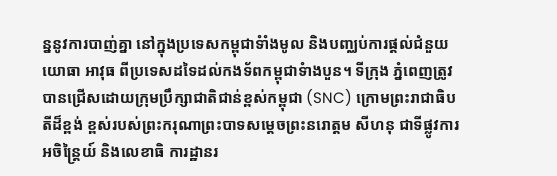ន្ននូវការបាញ់គ្នា នៅក្នុងប្រទេសកម្ពុជាទំាំងមូល និងបញ្ឈប់ការផ្តល់ជំនួយយោធា អាវុធ ពីប្រទេសដទៃដល់កងទ័ពកម្ពុជាទំាងបួន។ ទីក្រុង ភ្នំពេញត្រូវបានជ្រើសដោយក្រុមប្រឹក្សាជាតិជាន់ខ្ពស់កម្ពុជា (SNC) ក្រោមព្រះរាជាធិបតីដ៏ខ្ពង់ ខ្ពស់របស់ព្រះករុណាព្រះបាទសម្តេចព្រះនរោត្តម សីហនុ ជាទីផ្លូវការអចិន្ត្រៃយ៍ និងលេខាធិ ការដ្ឋានរ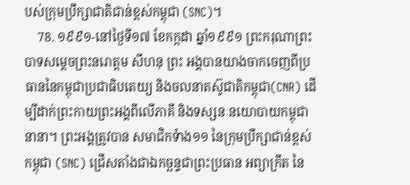បស់ក្រុមប្រឹក្សាជាតិជាន់ខ្ពស់កម្ពុជា (SNC)។
    78. ១៩៩១-នៅថ្ងៃទី១៧ ខែកក្កដា ឆ្នាំ១៩៩១ ព្រះករុណាព្រះបាទសម្តេចព្រះនរោត្តម សីហនុ ព្រះ អង្គបានយាងចាកចេញពីប្រធាននៃកម្ពុជាប្រជាធិបតេយ្យ និងចលនាតស៊ូជាតិកម្ពុជា(CNR) ដើម្បីដាក់ព្រះកាយព្រះអង្គពីលើភាគី និងទស្សនៈនយោបាយកម្ពុជានានា។ ព្រះអង្គត្រូវបាន សមាជិកទំាង១១ នៃក្រុមប្រឹក្សាជាន់ខ្ពស់កម្ពុជា (SNC) ជ្រើសតាំងជាឯកច្ឆន្ទជាព្រះប្រធាន អព្យាក្រឹត នៃ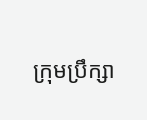ក្រុមប្រឹក្សា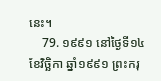នេះ។
    79. ១៩៩១ នៅថ្ងៃទី១៤ ខែវិច្ឆិកា ឆ្នាំ១៩៩១ ព្រះករុ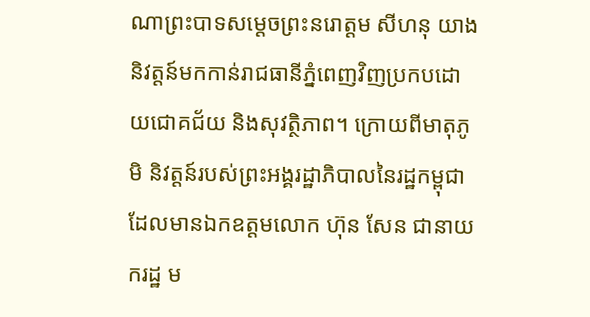ណាព្រះបាទសម្តេចព្រះនរោត្តម សីហនុ យាង និវត្តន៍មកកាន់រាជធានីភ្នំពេញវិញប្រកបដោយជោគជ័យ និងសុវត្ថិភាព។ ក្រោយពីមាតុភូមិ និវត្តន៍របស់ព្រះអង្គរដ្ឋាភិបាលនៃរដ្ឋកម្ពុជា ដែលមានឯកឧត្តមលោក ហ៊ុន សែន ជានាយករដ្ឋ ម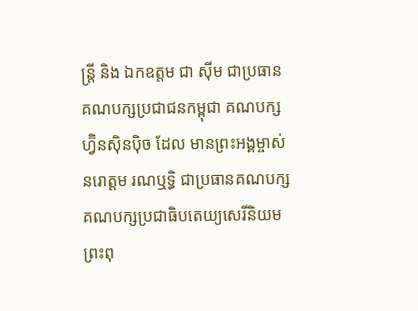ន្រ្តី និង ឯកឧត្តម ជា ស៊ីម ជាប្រធានគណបក្សប្រជាជនកម្ពុជា គណបក្សហ្វ៊ិនស៊ិនប៉ិច ដែល មានព្រះអង្គម្ចាស់ នរោត្តម រណឬទ្ធិ ជាប្រធានគណបក្ស គណបក្សប្រជាធិបតេយ្យសេរីនិយម ព្រះពុ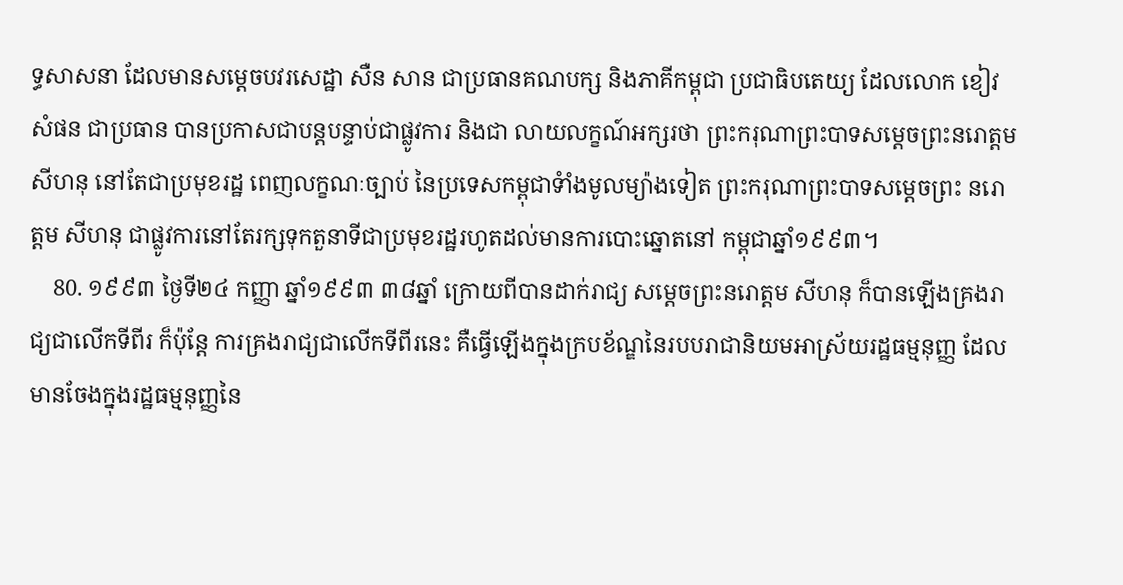ទ្ធសាសនា ដែលមានសម្តេចបវរសេដ្ឋា សឺន សាន ជាប្រធានគណបក្ស និងភាគីកម្ពុជា ប្រជាធិបតេយ្យ ដែលលោក ខៀវ សំផន ជាប្រធាន បានប្រកាសជាបន្តបន្ទាប់ជាផ្លូវការ និងជា លាយលក្ខណ៍អក្សរថា ព្រះករុណាព្រះបាទសម្តេចព្រះនរោត្តម សីហនុ នៅតែជាប្រមុខរដ្ឋ ពេញលក្ខណៈច្បាប់ នៃប្រទេសកម្ពុជាទំាំងមូលម្យ៉ាងទៀត ព្រះករុណាព្រះបាទសម្តេចព្រះ នរោត្តម សីហនុ ជាផ្លូវការនៅតែរក្សទុកតួនាទីជាប្រមុខរដ្ឋរហូតដល់មានការបោះឆ្នោតនៅ កម្ពុជាឆ្នាំ១៩៩៣។
    80. ១៩៩៣ ថ្ងៃទី២៤ កញ្ញា ឆ្នាំ១៩៩៣ ៣៨ឆ្នាំ ក្រោយពីបានដាក់រាជ្យ សម្តេចព្រះនរោត្តម សីហនុ ក៏បានឡើងគ្រងរាជ្យជាលើកទីពីរ ក៏ប៉ុន្តែ ការគ្រងរាជ្យជាលើកទីពីរនេះ គឺធ្វើឡើងក្នុងក្របខ័ណ្ឌនៃរបបរាជានិយមអាស្រ័យរដ្ឋធម្មនុញ្ញ ដែលមានចែងក្នុងរដ្ឋធម្មនុញ្ញនៃ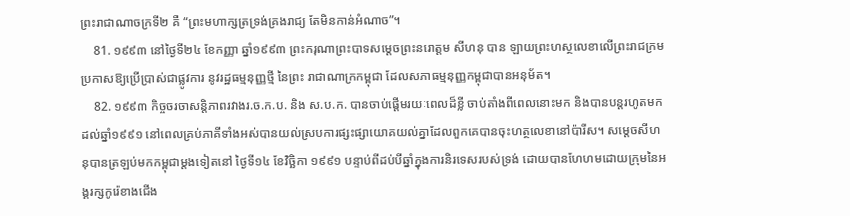ព្រះរាជាណាចក្រទី២ គឺ “ព្រះមហាក្សត្រទ្រង់គ្រងរាជ្យ តែមិនកាន់អំណាច”។
    81. ១៩៩៣ នៅថ្ងៃទី២៤ ខែកញ្ញា ឆ្នាំ១៩៩៣ ព្រះករុណាព្រះបាទសម្តេចព្រះនរោត្តម សីហនុ បាន ឡាយព្រះហស្ថលេខាលើព្រះរាជក្រមប្រកាសឱ្យប្រើប្រាស់ជាផ្លូវការ នូវរដ្ឋធម្មនុញ្ញថ្មី នៃព្រះ រាជាណាក្រកម្ពុជា ដែលសភាធម្មនុញ្ញកម្ពុជាបានអនុម័ត។
    82. ១៩៩៣ កិច្ចចរចាសន្តិភាពរវាងរ.ច.ក.ប. និង ស.ប.ក. បានចាប់ផ្ដើមរយៈពេលដ៏ខ្លី ចាប់តាំងពីពេលនោះមក និងបានបន្តរហូតមកដល់ឆ្នាំ១៩៩១ នៅពេលគ្រប់ភាគីទាំងអស់បានយល់ស្របការផ្សះផ្សាយោគយល់គ្នាដែលពួកគេបានចុះហត្ថលេខានៅប៉ារីស។ សម្ដេចសីហនុបានត្រឡប់មកកម្ពុជាម្ដងទៀតនៅ ថ្ងៃទី១៤ ខែវិច្ឆិកា ១៩៩១ បន្ទាប់ពីដប់បីឆ្នាំក្នុងការនិរទេសរបស់ទ្រង់ ដោយបានហែហមដោយក្រុមនៃអង្គរក្សកូរ៉េខាងជើង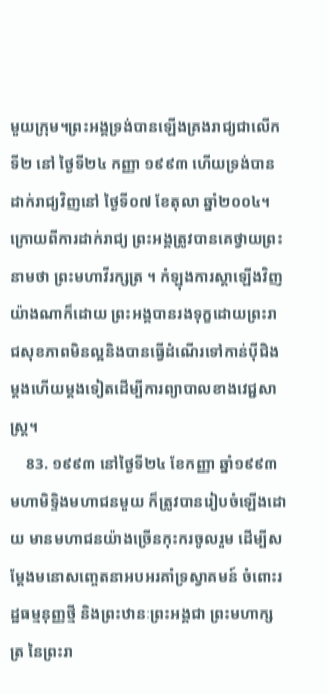មួយក្រុម។ព្រះអង្គទ្រង់បានឡើងគ្រងរាជ្យជាលើកទី២ នៅ ថ្ងៃទី២៤ កញ្ញា ១៩៩៣ ហើយទ្រង់បានដាក់រាជ្យវិញនៅ ថ្ងៃទី០៧ ខែតុលា ឆ្នាំ២០០៤។ ក្រោយពីការដាក់រាជ្យ ព្រះអង្គត្រូវបានគេថ្វាយព្រះនាមថា ព្រះមហាវីរក្សត្រ ។ កំឡុងការស្ដាឡើងវិញ យ៉ាងណាក៏ដោយ ព្រះអង្គបានរងទុក្ខដោយព្រះរាជសុខភាពមិនល្អនិងបានធ្វើដំណើរទៅកាន់ប៉ីជិងម្ដងហើយម្ដងទៀតដើម្បីការព្យាបាលខាងវេជ្ជសាស្ត្រ។
    83. ១៩៩៣ នៅថ្ងៃទី២៤ ខែកញ្ញា ឆ្នាំ១៩៩៣ មហាមិទិ្ទងមហាជនមួយ ក៏ត្រូវបានរៀបចំឡើងដោយ មានមហាជនយ៉ាងច្រើនកុះករចូលរួម ដើម្បីសម្តែងមនោសញ្ចេតនាអបអរគាំទ្រស្វាគមន៍ ចំពោះរដ្ឋធម្មនុញ្ញថ្មី និងព្រះឋានៈព្រះអង្គជា ព្រះមហាក្សត្រ នៃព្រះរា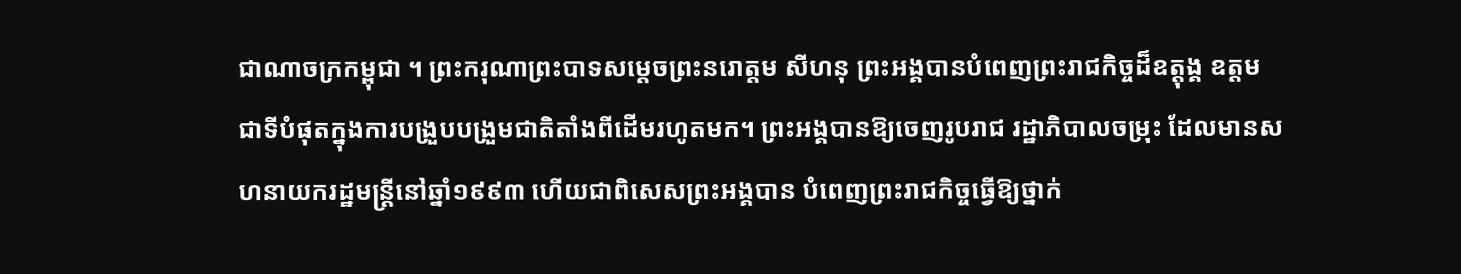ជាណាចក្រកម្ពុជា ។ ព្រះករុណាព្រះបាទសម្តេចព្រះនរោត្តម សីហនុ ព្រះអង្គបានបំពេញព្រះរាជកិច្ចដ៏ឧត្តុង្គ ឧត្តមជាទីបំផុតក្នុងការបង្រួបបង្រួមជាតិតាំងពីដើមរហូតមក។ ព្រះអង្គបានឱ្យចេញរូបរាជ រដ្ឋាភិបាលចម្រុះ ដែលមានសហនាយករដ្ឋមន្រ្តីនៅឆ្នាំ១៩៩៣ ហើយជាពិសេសព្រះអង្គបាន បំពេញព្រះរាជកិច្ចធ្វើឱ្យថ្នាក់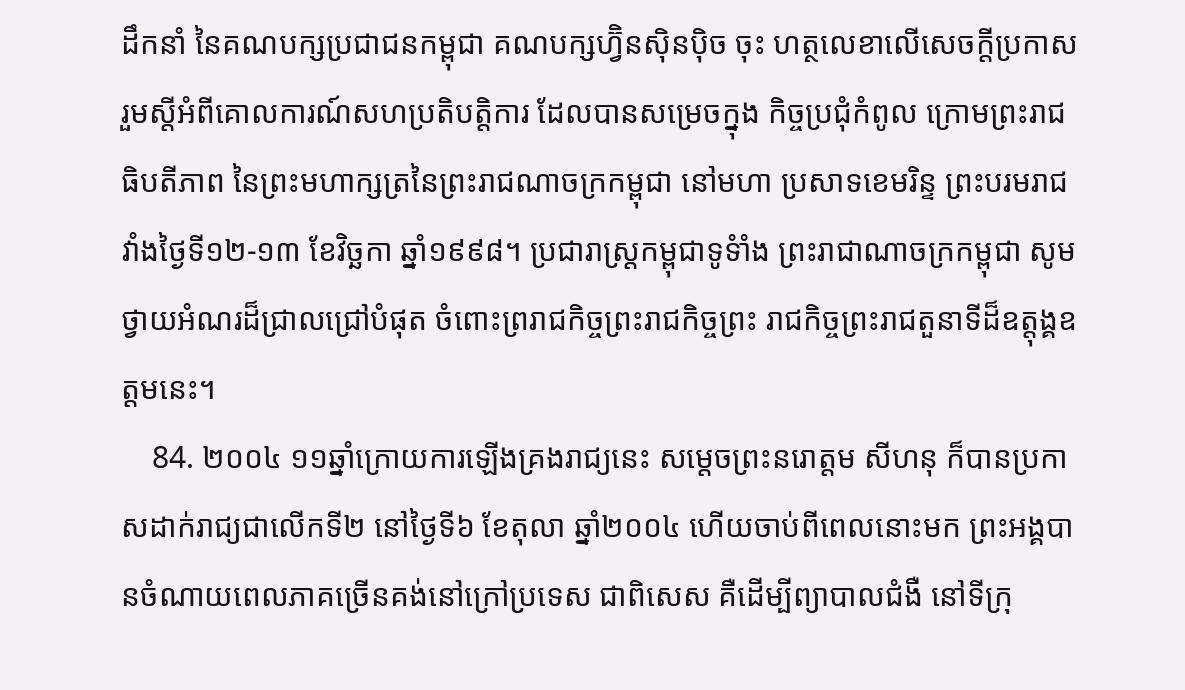ដឹកនាំ នៃគណបក្សប្រជាជនកម្ពុជា គណបក្សហ្វ៊ិនស៊ិនប៉ិច ចុះ ហត្ថលេខាលើសេចក្តីប្រកាសរួមស្តីអំពីគោលការណ៍សហប្រតិបត្តិការ ដែលបានសម្រេចក្នុង កិច្ចប្រជុំកំពូល ក្រោមព្រះរាជធិបតីភាព នៃព្រះមហាក្សត្រនៃព្រះរាជណាចក្រកម្ពុជា នៅមហា ប្រសាទខេមរិន្ទ ព្រះបរមរាជវាំងថ្ងៃទី១២-១៣ ខែវិច្ឆកា ឆ្នាំ១៩៩៨។ ប្រជារាស្រ្តកម្ពុជាទូទំាំង ព្រះរាជាណាចក្រកម្ពុជា សូមថ្វាយអំណរដ៏ជ្រាលជ្រៅបំផុត ចំពោះព្ររាជកិច្ចព្រះរាជកិច្ចព្រះ រាជកិច្ចព្រះរាជតួនាទីដ៏ឧត្តុង្គឧត្តមនេះ។
    84. ២០០៤ ១១ឆ្នាំក្រោយការឡើងគ្រងរាជ្យនេះ សម្តេចព្រះនរោត្តម សីហនុ ក៏បានប្រកាសដាក់រាជ្យជាលើកទី២ នៅថ្ងៃទី៦ ខែតុលា ឆ្នាំ២០០៤ ហើយចាប់ពីពេលនោះមក ព្រះអង្គបានចំណាយពេលភាគច្រើនគង់នៅក្រៅប្រទេស ជាពិសេស គឺដើម្បីព្យាបាលជំងឺ នៅទីក្រុ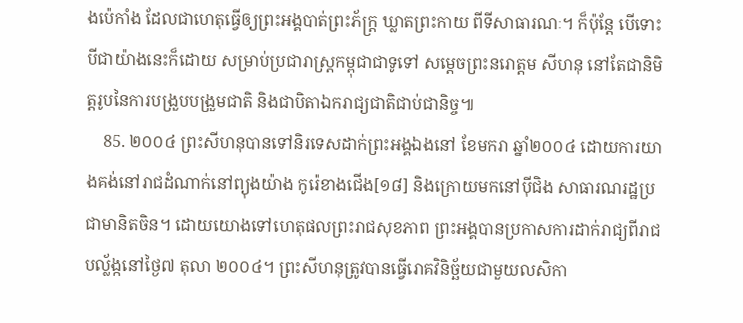ងប៉េកាំង ដែលជាហេតុធ្វើឲ្យព្រះអង្គបាត់ព្រះភ័ក្រ្ត ឃ្លាតព្រះកាយ ពីទីសាធារណៈ។ ក៏ប៉ុន្តែ បើទោះបីជាយ៉ាងនេះក៏ដោយ សម្រាប់ប្រជារាស្រ្តកម្ពុជាជាទូទៅ សម្តេចព្រះនរោត្តម សីហនុ នៅតែជានិមិត្តរូបនៃការបង្រួបបង្រួមជាតិ និងជាបិតាឯករាជ្យជាតិជាប់ជានិច្ច៕
    85. ២០០៤ ព្រះសីហនុបានទៅនិរទេសដាក់ព្រះអង្គឯងនៅ ខែមករា ឆ្នាំ២០០៤ ដោយការយាងគង់នៅរាជដំណាក់នៅព្យុងយ៉ាង កូរ៉េខាងជើង[១៨] និងក្រោយមកនៅប៉ីជិង សាធារណរដ្ឋប្រជាមានិតចិន។ ដោយយោងទៅហេតុផលព្រះរាជសុខភាព ព្រះអង្គបានប្រកាសការដាក់រាជ្យពីរាជបល្ល័ង្កនៅថ្ងៃ៧ តុលា ២០០៤។ ព្រះសីហនុត្រូវបានធ្វើរោគវិនិច្ឆ័យជាមួយលសិកា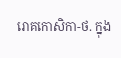រោគកោសិកា-ថ. ក្នុង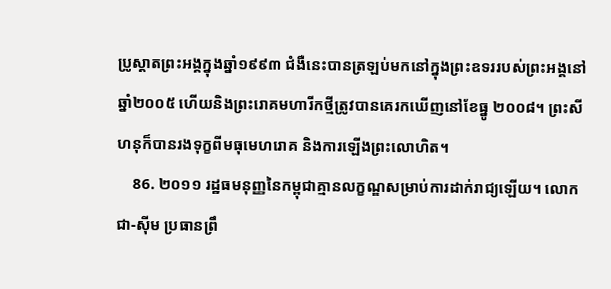ប្រូស្តាតព្រះអង្គក្នុងឆ្នាំ១៩៩៣ ជំងឺនេះបានត្រឡប់មកនៅក្នុងព្រះឧទររបស់ព្រះអង្គនៅឆ្នាំ២០០៥ ហើយនិងព្រះរោគមហារីកថ្មីត្រូវបានគេរកឃើញនៅខែធ្នូ ២០០៨។ ព្រះសីហនុក៏បានរងទុក្ខពីមធុមេហរោគ និងការឡើងព្រះលោហិត។
    86. ២០១១ រដ្ឋធមនុញ្ញនៃកម្ពុជាគ្មានលក្ខណ្ឌសម្រាប់ការដាក់រាជ្យឡើយ។ លោកជា-ស៊ីម ប្រធានព្រឹ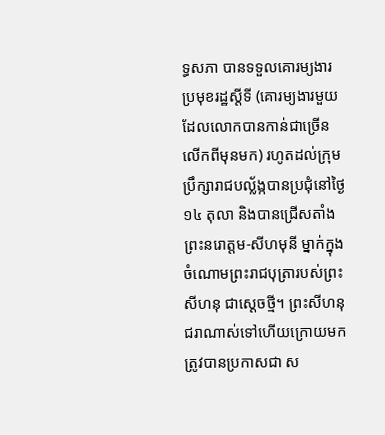ទ្ធសភា បានទទួលគោរម្យងារប្រមុខរដ្ឋស្ដីទី (គោរម្យងារមួយដែលលោកបានកាន់ជាច្រើនលើកពីមុនមក) រហូតដល់ក្រុមប្រឹក្សារាជបល្ល័ង្កបានប្រជុំនៅថ្ងៃ១៤ តុលា និងបានជ្រើសតាំងព្រះនរោត្តម-សីហមុនី ម្នាក់ក្នុងចំណោមព្រះរាជបុត្រារបស់ព្រះសីហនុ ជាស្ដេចថ្មី។ ព្រះសីហនុជរាណាស់ទៅហើយក្រោយមកត្រូវបានប្រកាសជា ស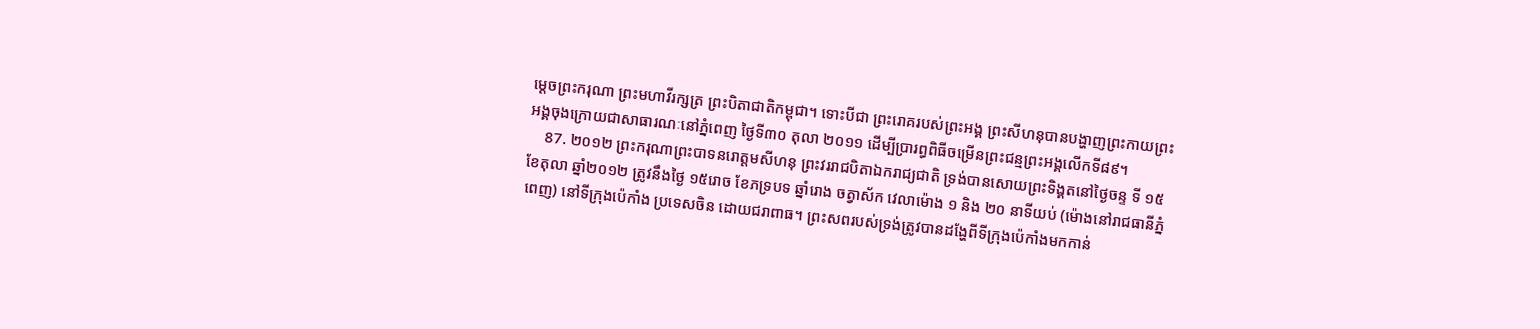ម្ដេចព្រះករុណា ព្រះមហាវីរក្សត្រ ព្រះបិតាជាតិកម្ពុជា។ ទោះបីជា ព្រះរោគរបស់ព្រះអង្គ ព្រះសីហនុបានបង្ហាញព្រះកាយព្រះអង្គចុងក្រោយជាសាធារណៈនៅភ្នំពេញ ថ្ងៃទី៣០ តុលា ២០១១ ដើម្បីប្រារព្ធពិធីចម្រើនព្រះជន្មព្រះអង្គលើកទី៨៩។
    87. ២០១២ ព្រះករុណាព្រះបាទនរោត្ដមសីហនុ ព្រះវររាជបិតាឯករាជ្យជាតិ ទ្រង់បានសោយព្រះទិង្គតនៅថ្ងៃចន្ទ ទី ១៥ ខែតុលា ឆ្នាំ២០១២ ត្រូវនឹងថ្ងៃ ១៥រោច ខែភទ្របទ ឆ្នាំរោង ចត្វាស័ក វេលាម៉ោង ១ និង ២០ នាទីយប់ (ម៉ោងនៅរាជធានីភ្នំពេញ) នៅទីក្រុងប៉េកាំង ប្រទេសចិន ដោយជរាពាធ។ ព្រះសពរបស់ទ្រង់ត្រូវបានដង្ហែពីទីក្រុងប៉េកាំងមកកាន់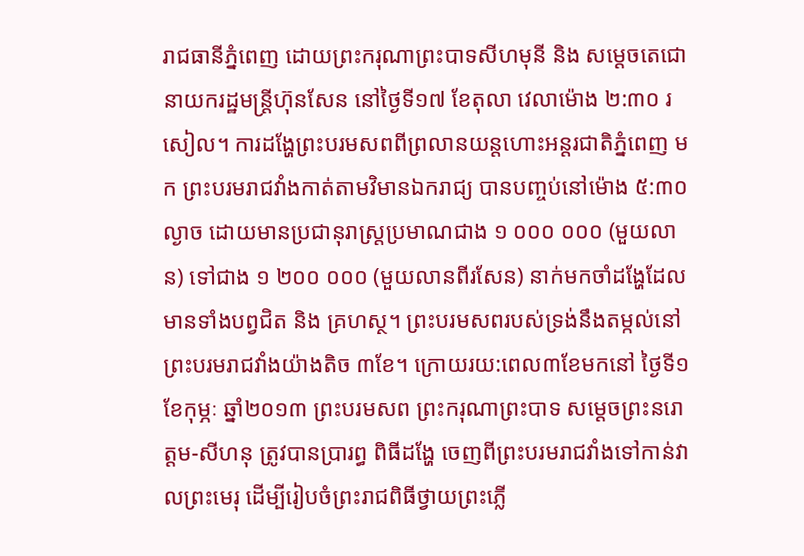រាជធានីភ្នំពេញ ដោយព្រះករុណាព្រះបាទសីហមុនី និង សម្ដេចតេជោនាយករដ្ឋមន្ត្រីហ៊ុនសែន នៅថ្ងៃទី១៧ ខែតុលា វេលាម៉ោង ២:៣០ រសៀល។ ការដង្ហែព្រះបរមសពពីព្រលានយន្តហោះអន្តរជាតិភ្នំពេញ មក ព្រះបរមរាជវាំងកាត់តាមវិមានឯករាជ្យ បានបញ្ចប់នៅម៉ោង ៥:៣០ ល្ងាច ដោយមានប្រជានុរាស្ត្រប្រមាណជាង ១ ០០០ ០០០ (មួយលាន) ទៅជាង ១ ២០០ ០០០ (មួយលានពីរសែន) នាក់មកចាំដង្ហែដែលមានទាំងបព្វជិត និង គ្រហស្ថ។ ព្រះបរមសពរបស់ទ្រង់នឹងតម្កល់នៅព្រះបរមរាជវាំងយ៉ាងតិច ៣ខែ។ ក្រោយរយ:ពេល៣ខែមកនៅ ថ្ងៃទី១ ខែកុម្ភៈ ឆ្នាំ២០១៣ ព្រះបរមសព ព្រះករុណាព្រះបាទ សម្តេចព្រះនរោត្តម-សីហនុ ត្រូវបានប្រារព្ធ ពិធីដង្ហែ ចេញពីព្រះបរមរាជវាំងទៅកាន់វាលព្រះមេរុ ដើម្បីរៀបចំព្រះរាជពិធីថ្វាយព្រះភ្លើ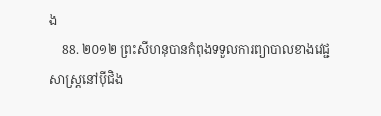ង
    88. ២០១២ ព្រះសីហនុបានកំពុងទទួលការព្យាបាលខាងវេជ្ជសាស្ត្រនៅប៉ីជិង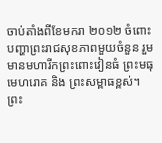ចាប់តាំងពីខែមករា ២០១២ ចំពោះបញ្ហាព្រះរាជសុខភាពមួយចំនួន រួមមានមហារីកព្រះពោះវៀនធំ ព្រះមធុមេហរោគ និង ព្រះសម្ពាធខ្ពស់។ ព្រះ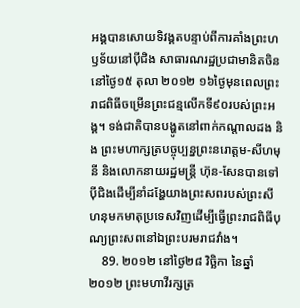អង្គបានសោយទិវង្គតបន្ទាប់ពីការគាំងព្រះហឫទ័យនៅប៉ីជិង សាធារណរដ្ឋប្រជាមានិតចិន នៅថ្ងៃ១៥ តុលា ២០១២ ១៦ថ្ងៃមុនពេលព្រះរាជពិធីចម្រើនព្រះជន្មលើកទី៩០របស់ព្រះអង្គ។ ទង់ជាតិបានបង្ហូតនៅពាក់កណ្ដាលដង និង ព្រះមហាក្សត្របច្ចុប្បន្នព្រះនរោត្តម-សីហមុនី និងលោកនាយរដ្ឋមន្ត្រី ហ៊ុន-សែនបានទៅប៉ីជិងដើម្បីនាំដង្ហែយាងព្រះសពរបស់ព្រះសីហនុមកមាតុប្រទេសវិញដើម្បីធ្វើព្រះរាជពិធីបុណ្យព្រះសពនៅឯព្រះបរមរាជវាំង។
    89. ២០១២ នៅថ្ងៃ២៨ វិច្ឆិកា នៃឆ្នាំ២០១២ ព្រះមហាវីរក្សត្រ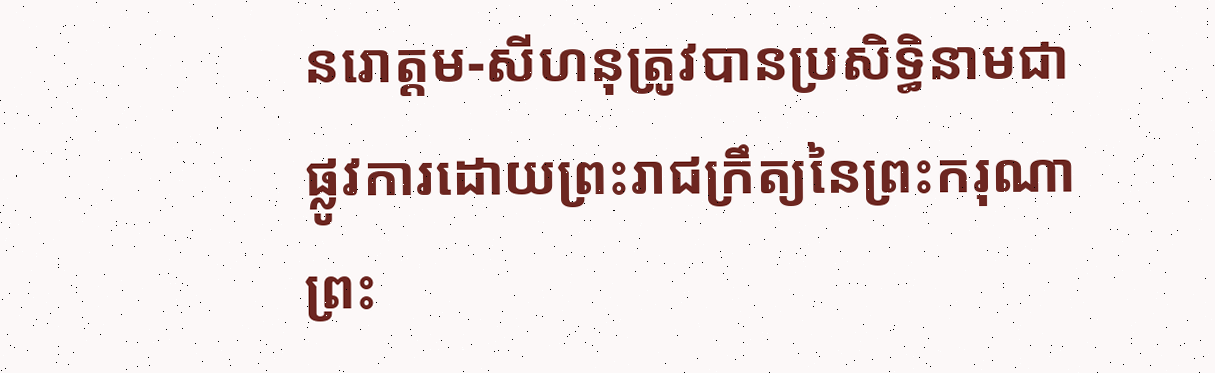នរោត្តម-សីហនុត្រូវបានប្រសិទ្ធិនាមជាផ្លូវការដោយព្រះរាជក្រឹត្យនៃព្រះករុណាព្រះ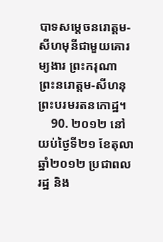បាទសម្ដេចនរោត្តម-សីហមុនីជាមួយគោរម្យងារ ព្រះករុណា ព្រះនរោត្តម-សីហនុ ព្រះបរមរតនកោដ្ឋ។
    90. ២០១២ នៅយប់ថ្ងៃទី២១ ខែតុលា ឆ្នាំ២០១២ ប្រជាពលរដ្ឋ និង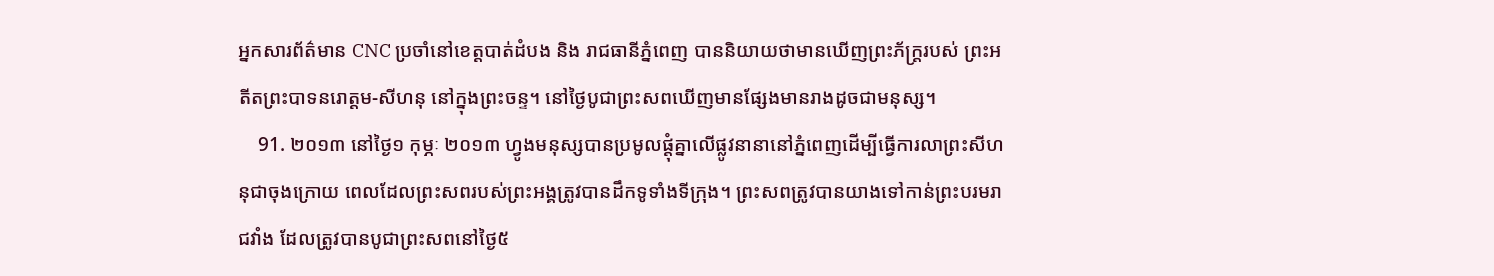អ្នកសារព័ត៌មាន CNC ប្រចាំនៅខេត្តបាត់ដំបង និង រាជធានីភ្នំពេញ បាននិយាយថាមានឃើញព្រះភ័ក្ដ្ររបស់ ព្រះអតីតព្រះបាទនរោត្ដម-សីហនុ នៅក្នុងព្រះចន្ទ។ នៅថ្ងៃបូជាព្រះសពឃើញមានផ្សែងមានរាងដូចជាមនុស្ស។
    91. ២០១៣ នៅថ្ងៃ១ កុម្ភៈ ២០១៣ ហ្វូងមនុស្សបានប្រមូលផ្ដុំគ្នាលើផ្លូវនានានៅភ្នំពេញដើម្បីធ្វើការលាព្រះសីហនុជាចុងក្រោយ ពេលដែលព្រះសពរបស់ព្រះអង្គត្រូវបានដឹកទូទាំងទីក្រុង។ ព្រះសពត្រូវបានយាងទៅកាន់ព្រះបរមរាជវាំង ដែលត្រូវបានបូជាព្រះសពនៅថ្ងៃ៥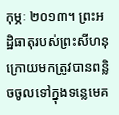កុម្ភៈ ២០១៣។ ព្រះអដ្ឋិធាតុរបស់ព្រះសីហនុ ក្រោយមកត្រូវបានពន្លិចចូលទៅក្នុងទន្លេមេគ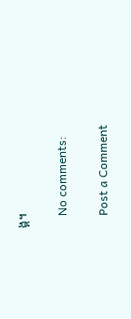ង្គ។

    No comments:

    Post a Comment